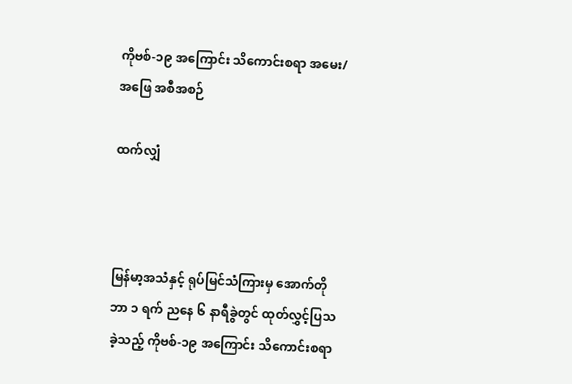ကိုဗစ်-၁၉ အကြောင်း သိကောင်းစရာ အမေး/အဖြေ အစီအစဉ်

ထက်လျှံ



မြန်မာ့အသံနှင့် ရုပ်မြင်သံကြားမှ အောက်တိုဘာ ၁ ရက် ညနေ ၆ နာရီခွဲတွင် ထုတ်လွှင့်ပြသခဲ့သည့် ကိုဗစ်-၁၉ အကြောင်း သိကောင်းစရာ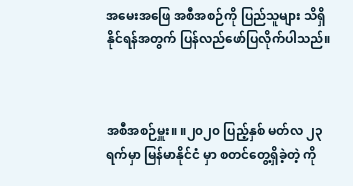အမေးအဖြေ အစီအစဉ်ကို ပြည်သူများ သိရှိနိုင်ရန်အတွက် ပြန်လည်ဖော်ပြလိုက်ပါသည်။



အစီအစဉ်မှူး။ ။၂၀၂၀ ပြည့်နှစ် မတ်လ ၂၃ ရက်မှာ မြန်မာနိုင်ငံ မှာ စတင်တွေ့ရှိခဲ့တဲ့ ကို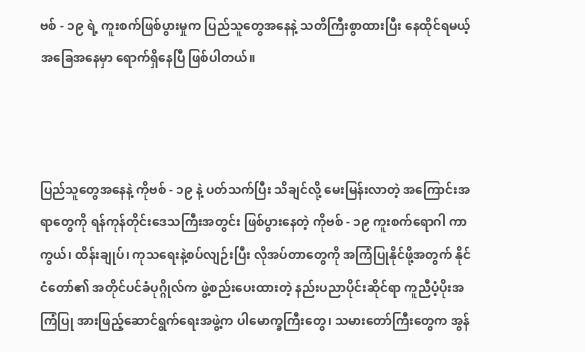ဗစ် - ၁၉ ရဲ့ ကူးစက်ဖြစ်ပွားမှုက ပြည်သူတွေအနေနဲ့ သတိကြီးစွာထားပြီး နေထိုင်ရမယ့် အခြေအနေမှာ ရောက်ရှိနေပြီ ဖြစ်ပါတယ်။



ပြည်သူတွေအနေနဲ့ ကိုဗစ် - ၁၉ နဲ့ ပတ်သက်ပြီး သိချင်လို့ မေးမြန်းလာတဲ့ အကြောင်းအရာတွေကို ရန်ကုန်တိုင်းဒေသကြီးအတွင်း ဖြစ်ပွားနေတဲ့ ကိုဗစ် - ၁၉ ကူးစက်ရောဂါ ကာကွယ်၊ ထိန်းချုပ်၊ ကုသရေးနဲ့စပ်လျဉ်းပြီး လိုအပ်တာတွေကို အကြံပြုနိုင်ဖို့အတွက် နိုင်ငံတော်၏ အတိုင်ပင်ခံပုဂ္ဂိုလ်က ဖွဲ့စည်းပေးထားတဲ့ နည်းပညာပိုင်းဆိုင်ရာ ကူညီပံ့ပိုးအကြံပြု အားဖြည့်ဆောင်ရွက်ရေးအဖွဲ့က ပါမောက္ခကြီးတွေ၊ သမားတော်ကြီးတွေက အွန်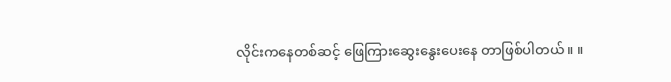လိုင်းကနေတစ်ဆင့် ဖြေကြားဆွေးနွေးပေးနေ တာဖြစ်ပါတယ်။ ။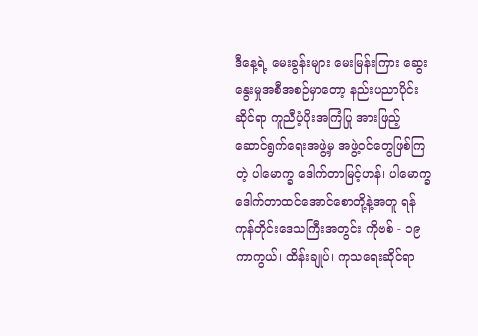ဒီနေ့ရဲ့ မေးခွန်းများ မေးမြန်းကြား ဆွေးနွေးမှုအစီအစဉ်မှာတော့ နည်းပညာပိုင်းဆိုင်ရာ ကူညီပံ့ပိုးအကြံပြု အားဖြည့်ဆောင်ရွက်ရေးအဖွဲ့မှ အဖွဲ့ဝင်တွေဖြစ်ကြတဲ့ ပါမောက္ခ ဒေါက်တာမြင့်ဟန်၊ ပါမောက္ခ ဒေါက်တာထင်အောင်စောတို့နဲ့အတူ ရန်ကုန်တိုင်းဒေသကြီးအတွင်း ကိုဗစ် - ၁၉ ကာကွယ်၊ ထိန်းချုပ်၊ ကုသရေးဆိုင်ရာ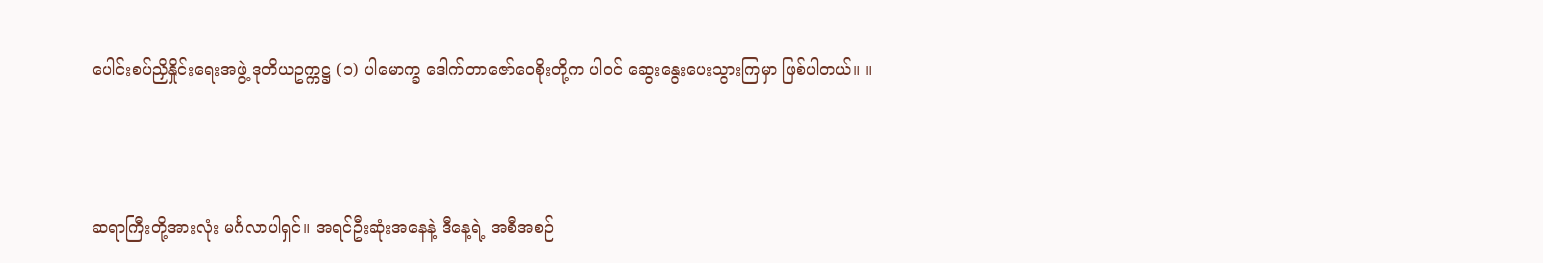ပေါင်းစပ်ညှိနှိုင်းရေးအဖွဲ့ ဒုတိယဥက္ကဋ္ဌ (၁) ပါမောက္ခ ဒေါက်တာဇော်ဝေစိုးတို့က ပါဝင် ဆွေးနွေးပေးသွားကြမှာ ဖြစ်ပါတယ်။ ။



ဆရာကြီးတို့အားလုံး မင်္ဂလာပါရှင်။ အရင်ဦးဆုံးအနေနဲ့ ဒီနေ့ရဲ့ အစီအစဉ်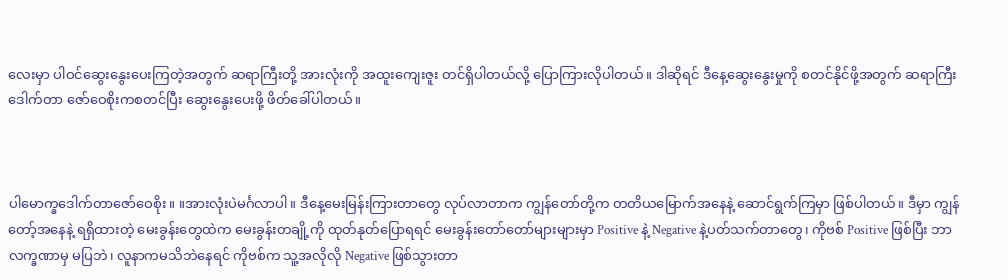လေးမှာ ပါဝင်ဆွေးနွေးပေးကြတဲ့အတွက် ဆရာကြီးတို့ အားလုံးကို အထူးကျေးဇူး တင်ရှိပါတယ်လို့ ပြောကြားလိုပါတယ်။ ဒါဆိုရင် ဒီနေ့ဆွေးနွေးမှုကို စတင်နိုင်ဖို့အတွက် ဆရာကြီး ဒေါက်တာ ဇော်ဝေစိုးကစတင်ပြီး ဆွေးနွေးပေးဖို့ ဖိတ်ခေါ်ပါတယ်။



ပါမောက္ခဒေါက်တာဇော်ဝေစိုး။ ။အားလုံးပဲမင်္ဂလာပါ။ ဒီနေ့မေးမြန်းကြားတာတွေ လုပ်လာတာက ကျွန်တော်တို့က တတိယမြောက်အနေနဲ့ ဆောင်ရွက်ကြမှာ ဖြစ်ပါတယ်။ ဒီမှာ ကျွန်တော့်အနေနဲ့ ရရှိထားတဲ့ မေးခွန်းတွေထဲက မေးခွန်းတချို့ကို ထုတ်နုတ်ပြောရရင် မေးခွန်းတော်တော်များများမှာ Positive နဲ့ Negative နဲ့ပတ်သက်တာတွေ၊ ကိုဗစ် Positive ဖြစ်ပြီး ဘာလက္ခဏာမှ မပြဘဲ၊ လူနာကမသိဘဲနေရင် ကိုဗစ်က သူ့အလိုလို Negative ဖြစ်သွားတာ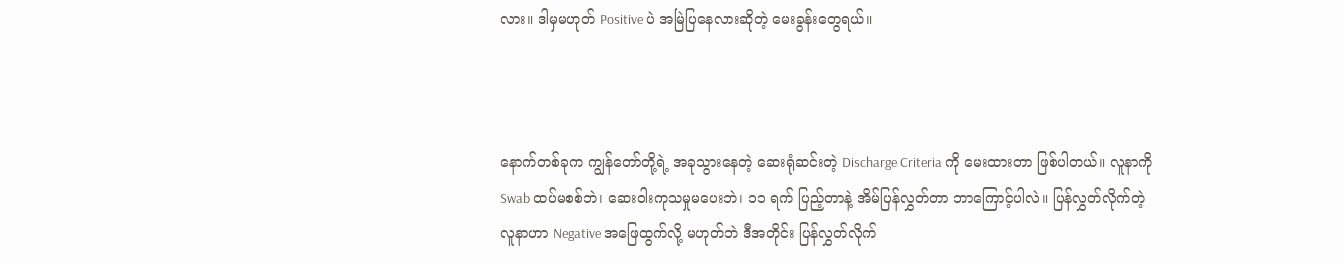လား။ ဒါမှမဟုတ် Positive ပဲ အမြဲပြနေလားဆိုတဲ့ မေးခွန်းတွေရယ်။



နောက်တစ်ခုက ကျွန်တော်တို့ရဲ့ အခုသွားနေတဲ့ ဆေးရုံဆင်းတဲ့ Discharge Criteria ကို မေးထားတာ ဖြစ်ပါတယ်။ လူနာကို Swab ထပ်မစစ်ဘဲ၊ ဆေးဝါးကုသမှုမပေးဘဲ၊ ၁၁ ရက် ပြည့်တာနဲ့ အိမ်ပြန်လွှတ်တာ ဘာကြောင့်ပါလဲ။ ပြန်လွှတ်လိုက်တဲ့ လူနာဟာ Negative အဖြေထွက်လို့ မဟုတ်ဘဲ ဒီအတိုင်း ပြန်လွှတ်လိုက်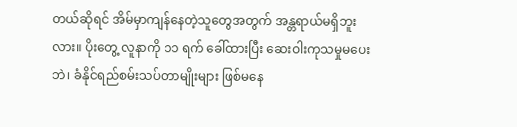တယ်ဆိုရင် အိမ်မှာကျန်နေတဲ့သူတွေအတွက် အန္တရာယ်မရှိဘူးလား။ ပိုးတွေ့ လူနာကို ၁၁ ရက် ခေါ်ထားပြီး ဆေးဝါးကုသမှုမပေးဘဲ၊ ခံနိုင်ရည်စမ်းသပ်တာမျိုးများ ဖြစ်မနေ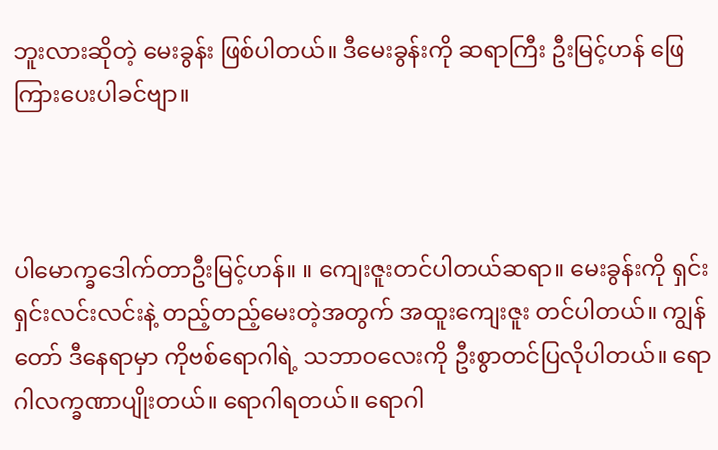ဘူးလားဆိုတဲ့ မေးခွန်း ဖြစ်ပါတယ်။ ဒီမေးခွန်းကို ဆရာကြီး ဦးမြင့်ဟန် ဖြေကြားပေးပါခင်ဗျာ။



ပါမောက္ခဒေါက်တာဦးမြင့်ဟန်။ ။ ကျေးဇူးတင်ပါတယ်ဆရာ။ မေးခွန်းကို ရှင်းရှင်းလင်းလင်းနဲ့ တည့်တည့်မေးတဲ့အတွက် အထူးကျေးဇူး တင်ပါတယ်။ ကျွန်တော် ဒီနေရာမှာ ကိုဗစ်ရောဂါရဲ့ သဘာဝလေးကို ဦးစွာတင်ပြလိုပါတယ်။ ရောဂါလက္ခဏာပျိုးတယ်။ ရောဂါရတယ်။ ရောဂါ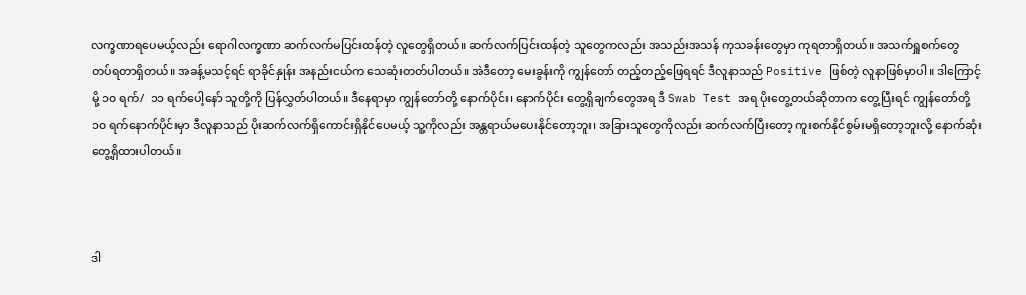လက္ခဏာရပေမယ့်လည်း ရောဂါလက္ခဏာ ဆက်လက်မပြင်းထန်တဲ့ လူတွေရှိတယ်။ ဆက်လက်ပြင်းထန်တဲ့ သူတွေကလည်း အသည်းအသန် ကုသခန်းတွေမှာ ကုရတာရှိတယ်။ အသက်ရှူစက်တွေ တပ်ရတာရှိတယ်။ အခန့်မသင့်ရင် ရာခိုင်နှုန်း အနည်းငယ်က သေဆုံးတတ်ပါတယ်။ အဲဒီတော့ မေးခွန်းကို ကျွန်တော် တည့်တည့်ဖြေရရင် ဒီလူနာသည် Positive ဖြစ်တဲ့ လူနာဖြစ်မှာပါ။ ဒါကြောင့်မို့ ၁၀ ရက်/  ၁၁ ရက်ပေါ့နော် သူတို့ကို ပြန်လွှတ်ပါတယ်။ ဒီနေရာမှာ ကျွန်တော်တို့ နောက်ပိုင်း၊ နောက်ပိုင်း တွေ့ရှိချက်တွေအရ ဒီ Swab Test အရ ပိုးတွေ့တယ်ဆိုတာက တွေ့ပြီးရင် ကျွန်တော်တို့ ၁၀ ရက်နောက်ပိုင်းမှာ ဒီလူနာသည် ပိုးဆက်လက်ရှိကောင်းရှိနိုင်ပေမယ့် သူ့ကိုလည်း အန္တရာယ်မပေးနိုင်တော့ဘူး၊ အခြားသူတွေကိုလည်း ဆက်လက်ပြီးတော့ ကူးစက်နိုင်စွမ်းမရှိတော့ဘူးလို့ နောက်ဆုံးတွေ့ရှိထားပါတယ်။



ဒါ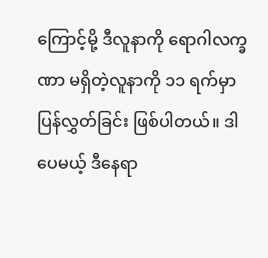ကြောင့်မို့ ဒီလူနာကို ရောဂါလက္ခဏာ မရှိတဲ့လူနာကို ၁၁ ရက်မှာ ပြန်လွှတ်ခြင်း ဖြစ်ပါတယ်။ ဒါပေမယ့် ဒီနေရာ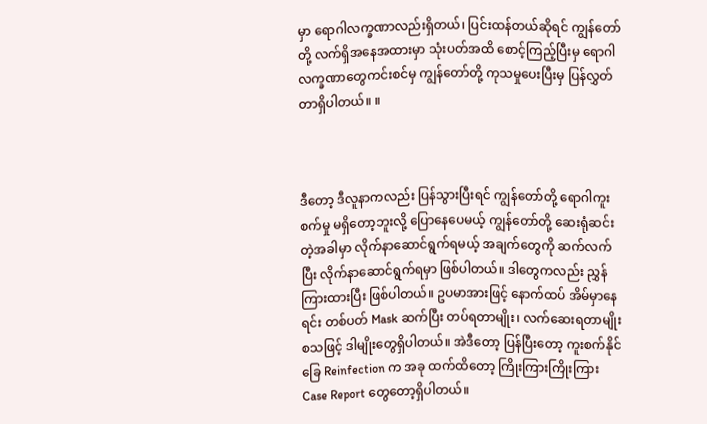မှာ ရောဂါလက္ခဏာလည်းရှိတယ်၊ ပြင်းထန်တယ်ဆိုရင် ကျွန်တော်တို့ လက်ရှိအနေအထားမှာ သုံးပတ်အထိ စောင့်ကြည့်ပြီးမှ ရောဂါလက္ခဏာတွေကင်းစင်မှ ကျွန်တော်တို့ ကုသမှုပေးပြီးမှ ပြန်လွှတ်တာရှိပါတယ်။ ။



ဒီတော့ ဒီလူနာကလည်း ပြန်သွားပြီးရင် ကျွန်တော်တို့ ရောဂါကူးစက်မှု မရှိတော့ဘူးလို့ ပြောနေပေမယ့် ကျွန်တော်တို့ ဆေးရုံဆင်းတဲ့အခါမှာ လိုက်နာဆောင်ရွက်ရမယ့် အချက်တွေကို ဆက်လက်ပြီး လိုက်နာဆောင်ရွက်ရမှာ ဖြစ်ပါတယ်။ ဒါတွေကလည်း ညွှန်ကြားထားပြီး ဖြစ်ပါတယ်။ ဥပမာအားဖြင့် နောက်ထပ် အိမ်မှာနေရင်း တစ်ပတ် Mask ဆက်ပြီး တပ်ရတာမျိုး၊ လက်ဆေးရတာမျိုး စသဖြင့် ဒါမျိုးတွေရှိပါတယ်။ အဲဒီတော့ ပြန်ပြီးတော့ ကူးစက်နိုင်ခြေ Reinfection က အခု ထက်ထိတော့ ကြိုးကြားကြိုးကြား Case Report တွေတော့ရှိပါတယ်။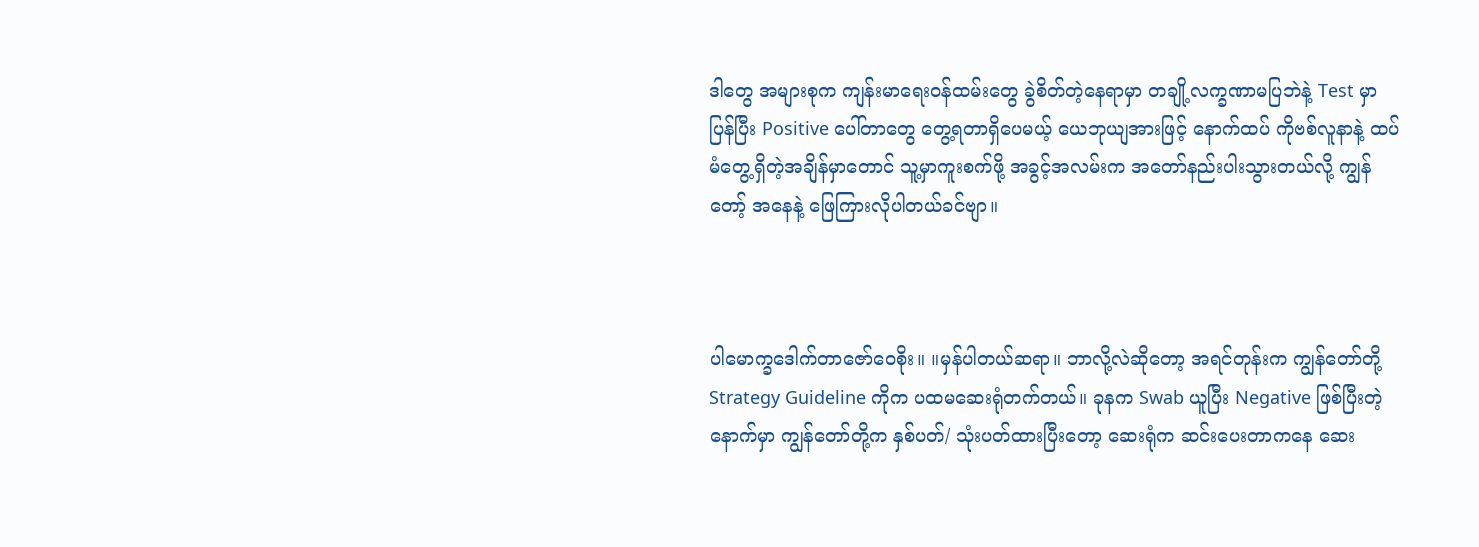ဒါတွေ အများစုက ကျန်းမာရေးဝန်ထမ်းတွေ ခွဲစိတ်တဲ့နေရာမှာ တချို့လက္ခဏာမပြဘဲနဲ့ Test မှာ ပြန်ပြီး Positive ပေါ်တာတွေ တွေ့ရတာရှိပေမယ့် ယေဘုယျအားဖြင့် နောက်ထပ် ကိုဗစ်လူနာနဲ့ ထပ်မံတွေ့ရှိတဲ့အချိန်မှာတောင် သူ့မှာကူးစက်ဖို့ အခွင့်အလမ်းက အတော်နည်းပါးသွားတယ်လို့ ကျွန်တော့် အနေနဲ့ ဖြေကြားလိုပါတယ်ခင်ဗျာ။



ပါမောက္ခဒေါက်တာဇော်ဝေစိုး။ ။မှန်ပါတယ်ဆရာ။ ဘာလို့လဲဆိုတော့ အရင်တုန်းက ကျွန်တော်တို့ Strategy Guideline ကိုက ပထမဆေးရုံတက်တယ်။ ခုနက Swab ယူပြီး Negative ဖြစ်ပြီးတဲ့နောက်မှာ ကျွန်တော်တို့က နှစ်ပတ်/ သုံးပတ်ထားပြီးတော့ ဆေးရုံက ဆင်းပေးတာကနေ ဆေး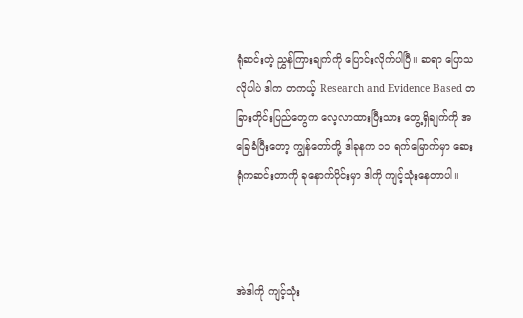ရုံဆင်းတဲ့ ညွှန်ကြားချက်ကို ပြောင်းလိုက်ပါပြီ။ ဆရာ ပြောသလိုပါပဲ ဒါက တကယ့် Research and Evidence Based တခြားတိုင်းပြည်တွေက လေ့လာထားပြီးသား တွေ့ရှိချက်ကို အခြေခံပြီးတော့ ကျွန်တော်တို့ ဒါခုနက ၁၁ ရက်မြောက်မှာ ဆေးရုံကဆင်းတာကို ခုနောက်ပိုင်းမှာ ဒါကို ကျင့်သုံးနေတာပါ။



အဲဒါကို ကျင့်သုံး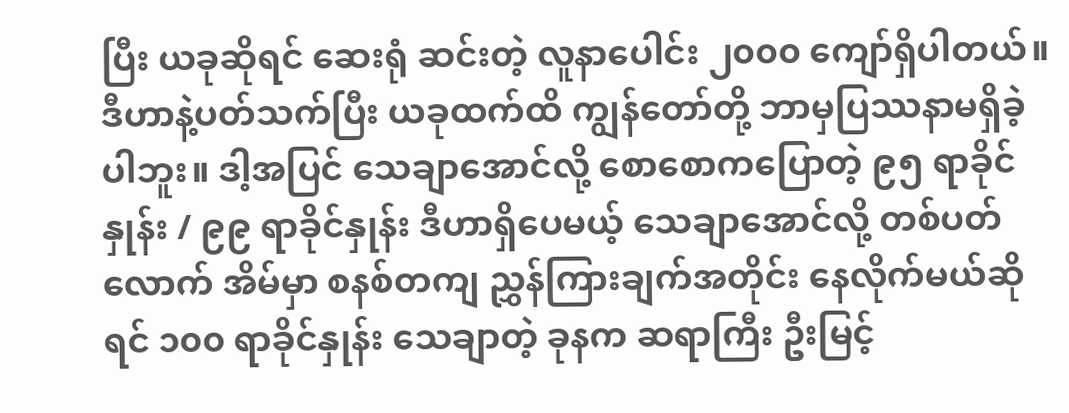ပြီး ယခုဆိုရင် ဆေးရုံ ဆင်းတဲ့ လူနာပေါင်း ၂၀၀၀ ကျော်ရှိပါတယ်။ ဒီဟာနဲ့ပတ်သက်ပြီး ယခုထက်ထိ ကျွန်တော်တို့ ဘာမှပြဿနာမရှိခဲ့ပါဘူး။ ဒါ့အပြင် သေချာအောင်လို့ စောစောကပြောတဲ့ ၉၅ ရာခိုင်နှုန်း / ၉၉ ရာခိုင်နှုန်း ဒီဟာရှိပေမယ့် သေချာအောင်လို့ တစ်ပတ်လောက် အိမ်မှာ စနစ်တကျ ညွှန်ကြားချက်အတိုင်း နေလိုက်မယ်ဆိုရင် ၁၀၀ ရာခိုင်နှုန်း သေချာတဲ့ ခုနက ဆရာကြီး ဦးမြင့်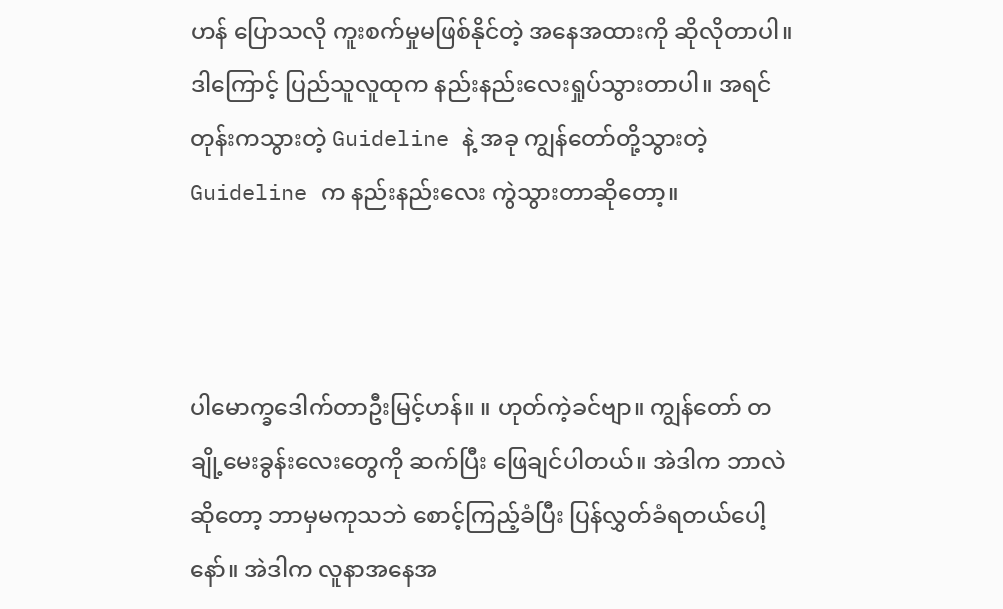ဟန် ပြောသလို ကူးစက်မှုမဖြစ်နိုင်တဲ့ အနေအထားကို ဆိုလိုတာပါ။ ဒါကြောင့် ပြည်သူလူထုက နည်းနည်းလေးရှုပ်သွားတာပါ။ အရင်တုန်းကသွားတဲ့ Guideline နဲ့ အခု ကျွန်တော်တို့သွားတဲ့ Guideline က နည်းနည်းလေး ကွဲသွားတာဆိုတော့။



ပါမောက္ခဒေါက်တာဦးမြင့်ဟန်။ ။ ဟုတ်ကဲ့ခင်ဗျာ။ ကျွန်တော် တချို့မေးခွန်းလေးတွေကို ဆက်ပြီး ဖြေချင်ပါတယ်။ အဲဒါက ဘာလဲဆိုတော့ ဘာမှမကုသဘဲ စောင့်ကြည့်ခံပြီး ပြန်လွှတ်ခံရတယ်ပေါ့နော်။ အဲဒါက လူနာအနေအ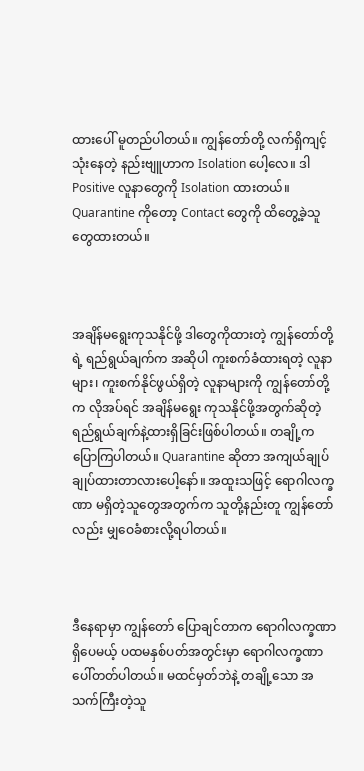ထားပေါ် မူတည်ပါတယ်။ ကျွန်တော်တို့ လက်ရှိကျင့်သုံးနေတဲ့ နည်းဗျူဟာက Isolation ပေါ့လေ။ ဒါ  Positive လူနာတွေကို Isolation ထားတယ်။ Quarantine ကိုတော့ Contact တွေကို ထိတွေ့ခဲ့သူတွေထားတယ်။



အချိန်မရွေးကုသနိုင်ဖို့ ဒါတွေကိုထားတဲ့ ကျွန်တော်တို့ရဲ့ ရည်ရွယ်ချက်က အဆိုပါ ကူးစက်ခံထားရတဲ့ လူနာများ၊ ကူးစက်နိုင်ဖွယ်ရှိတဲ့ လူနာများကို ကျွန်တော်တို့က လိုအပ်ရင် အချိန်မရွေး ကုသနိုင်ဖို့အတွက်ဆိုတဲ့ ရည်ရွယ်ချက်နဲ့ထားရှိခြင်းဖြစ်ပါတယ်။ တချို့က ပြောကြပါတယ်။ Quarantine ဆိုတာ အကျယ်ချုပ် ချုပ်ထားတာလားပေါ့နော်။ အထူးသဖြင့် ရောဂါလက္ခဏာ မရှိတဲ့သူတွေအတွက်က သူတို့နည်းတူ ကျွန်တော်လည်း မျှဝေခံစားလို့ရပါတယ်။



ဒီနေရာမှာ ကျွန်တော် ပြောချင်တာက ရောဂါလက္ခဏာရှိပေမယ့် ပထမနှစ်ပတ်အတွင်းမှာ ရောဂါလက္ခဏာ ပေါ်တတ်ပါတယ်။ မထင်မှတ်ဘဲနဲ့ တချို့သော အသက်ကြီးတဲ့သူ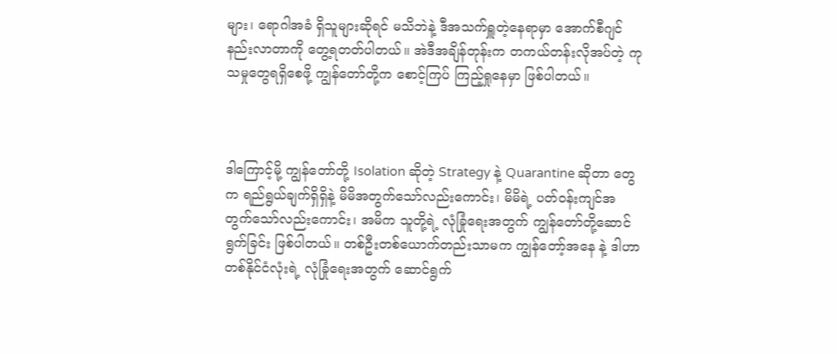များ၊ ရောဂါအခံ ရှိသူများဆိုရင် မသိဘဲနဲ့ ဒီအသက်ရှူတဲ့နေရာမှာ အောက်စီဂျင်နည်းလာတာကို တွေ့ရတတ်ပါတယ်။ အဲဒီအချိန်တုန်းက တကယ်တန်းလိုအပ်တဲ့ ကုသမှုတွေရရှိစေဖို့ ကျွန်တော်တို့က စောင့်ကြပ် ကြည့်ရှုနေမှာ ဖြစ်ပါတယ်။



ဒါကြောင့်မို့ ကျွန်တော်တို့ Isolation ဆိုတဲ့ Strategy နဲ့ Quarantine ဆိုတာ တွေက ရည်ရွယ်ချက်ရှိရှိနဲ့ မိမိအတွက်သော်လည်းကောင်း၊ မိမိရဲ့ ပတ်ဝန်းကျင်အတွက်သော်လည်းကောင်း၊ အမိက သူတို့ရဲ့ လုံခြုံရေးအတွက် ကျွန်တော်တို့ဆောင်ရွက်ခြင်း ဖြစ်ပါတယ်။ တစ်ဦးတစ်ယောက်တည်းသာမက ကျွန်တော့်အနေ နဲ့ ဒါဟာ တစ်နိုင်ငံလုံးရဲ့ လုံခြုံရေးအတွက် ဆောင်ရွက်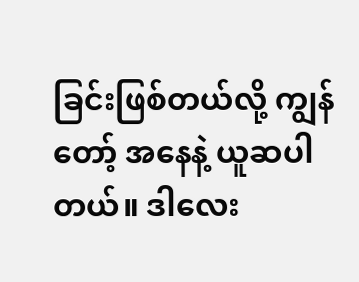ခြင်းဖြစ်တယ်လို့ ကျွန်တော့် အနေနဲ့ ယူဆပါတယ်။ ဒါလေး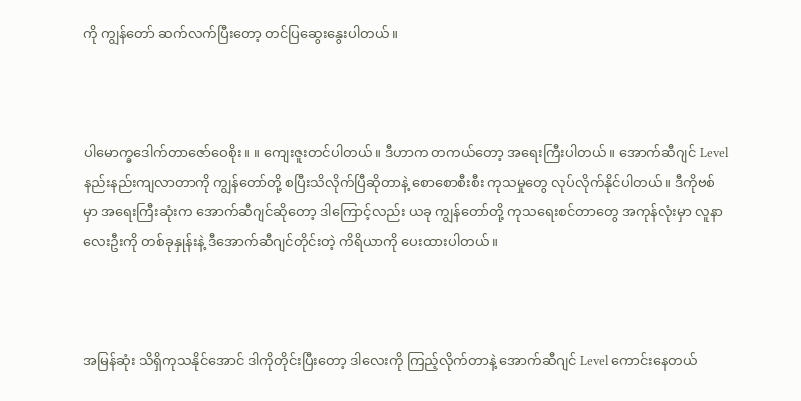ကို ကျွန်တော် ဆက်လက်ပြီးတော့ တင်ပြဆွေးနွေးပါတယ်။



ပါမောက္ခဒေါက်တာဇော်ဝေစိုး။ ။ ကျေးဇူးတင်ပါတယ်။ ဒီဟာက တကယ်တော့ အရေးကြီးပါတယ်။ အောက်ဆီဂျင် Level နည်းနည်းကျလာတာကို ကျွန်တော်တို့ စပြီးသိလိုက်ပြီဆိုတာနဲ့ စောစောစီးစီး ကုသမှုတွေ လုပ်လိုက်နိုင်ပါတယ်။ ဒီကိုဗစ်မှာ အရေးကြီးဆုံးက အောက်ဆီဂျင်ဆိုတော့ ဒါကြောင့်လည်း ယခု ကျွန်တော်တို့ ကုသရေးစင်တာတွေ အကုန်လုံးမှာ လူနာလေးဦးကို တစ်ခုနှုန်းနဲ့ ဒီအောက်ဆီဂျင်တိုင်းတဲ့ ကိရိယာကို ပေးထားပါတယ်။



အမြန်ဆုံး သိရှိကုသနိုင်အောင် ဒါကိုတိုင်းပြီးတော့ ဒါလေးကို ကြည့်လိုက်တာနဲ့ အောက်ဆီဂျင် Level ကောင်းနေတယ်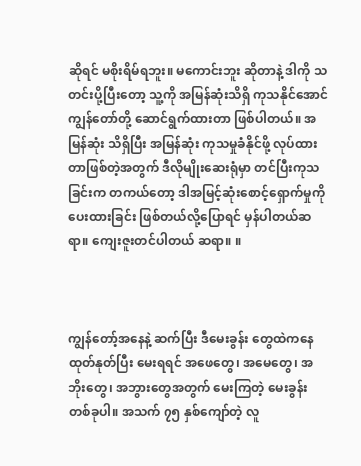ဆိုရင် မစိုးရိမ်ရဘူး။ မကောင်းဘူး ဆိုတာနဲ့ ဒါကို သတင်းပို့ပြီးတော့ သူ့ကို အမြန်ဆုံးသိရှိ ကုသနိုင်အောင်ကျွန်တော်တို့ ဆောင်ရွက်ထားတာ ဖြစ်ပါတယ်။ အမြန်ဆုံး သိရှိပြီး အမြန်ဆုံး ကုသမှုခံနိုင်ဖို့ လုပ်ထားတာဖြစ်တဲ့အတွက် ဒီလိုမျိုးဆေးရုံမှာ တင်ပြီးကုသခြင်းက တကယ်တော့ ဒါအမြင့်ဆုံးစောင့်ရှောက်မှုကို ပေးထားခြင်း ဖြစ်တယ်လို့ပြောရင် မှန်ပါတယ်ဆရာ။ ကျေးဇူးတင်ပါတယ် ဆရာ။ ။



ကျွန်တော့်အနေနဲ့ ဆက်ပြီး ဒီမေးခွန်း တွေထဲကနေ ထုတ်နုတ်ပြီး မေးရရင် အဖေတွေ၊ အမေတွေ၊ အဘိုးတွေ၊ အဘွားတွေအတွက် မေးကြတဲ့ မေးခွန်းတစ်ခုပါ။ အသက် ၇၅ နှစ်ကျော်တဲ့ လူ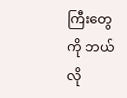ကြီးတွေကို ဘယ်လို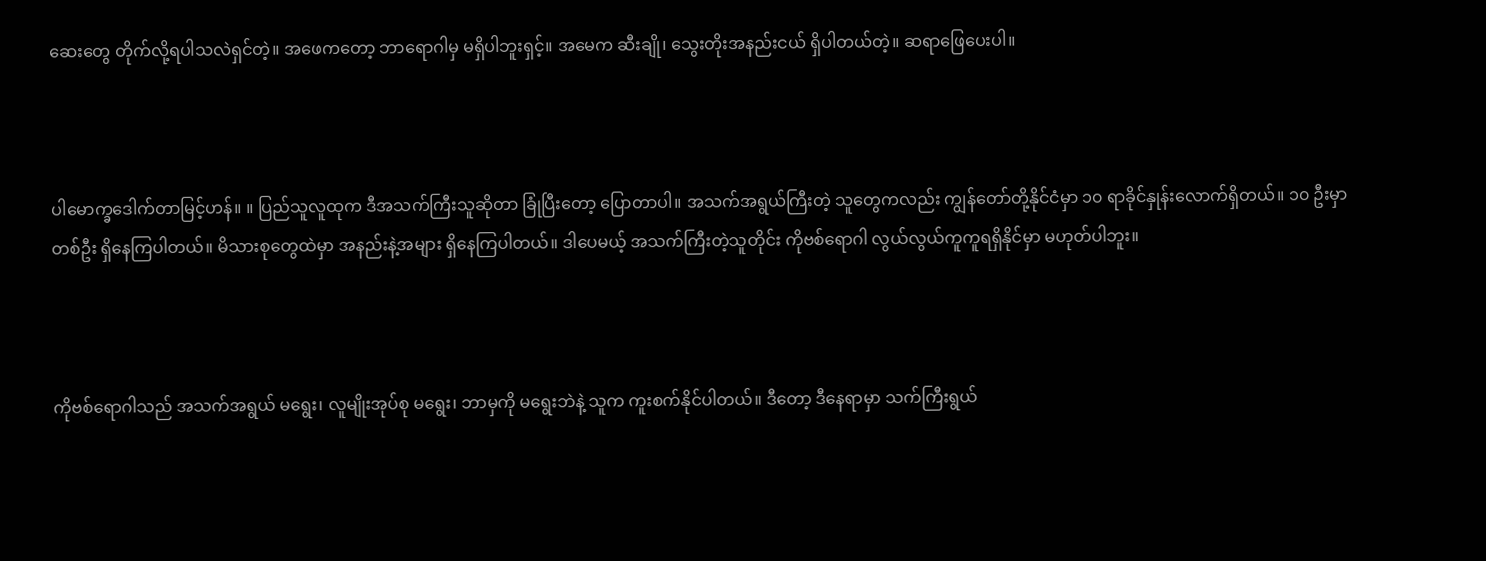ဆေးတွေ တိုက်လို့ရပါသလဲရှင်တဲ့။ အဖေကတော့ ဘာရောဂါမှ မရှိပါဘူးရှင့်။ အမေက ဆီးချို၊ သွေးတိုးအနည်းငယ် ရှိပါတယ်တဲ့။ ဆရာဖြေပေးပါ။



ပါမောက္ခဒေါက်တာမြင့်ဟန်။ ။ ပြည်သူလူထုက ဒီအသက်ကြီးသူဆိုတာ ခြုံပြီးတော့ ပြောတာပါ။ အသက်အရွယ်ကြီးတဲ့ သူတွေကလည်း ကျွန်တော်တို့နိုင်ငံမှာ ၁၀ ရာခိုင်နှုန်းလောက်ရှိတယ်။ ၁၀ ဦးမှာ တစ်ဦး ရှိနေကြပါတယ်။ မိသားစုတွေထဲမှာ အနည်းနဲ့အများ ရှိနေကြပါတယ်။ ဒါပေမယ့် အသက်ကြီးတဲ့သူတိုင်း ကိုဗစ်ရောဂါ လွယ်လွယ်ကူကူရရှိနိုင်မှာ မဟုတ်ပါဘူး။



ကိုဗစ်ရောဂါသည် အသက်အရွယ် မရွေး၊ လူမျိုးအုပ်စု မရွေး၊ ဘာမှကို မရွေးဘဲနဲ့ သူက ကူးစက်နိုင်ပါတယ်။ ဒီတော့ ဒီနေရာမှာ သက်ကြီးရွယ်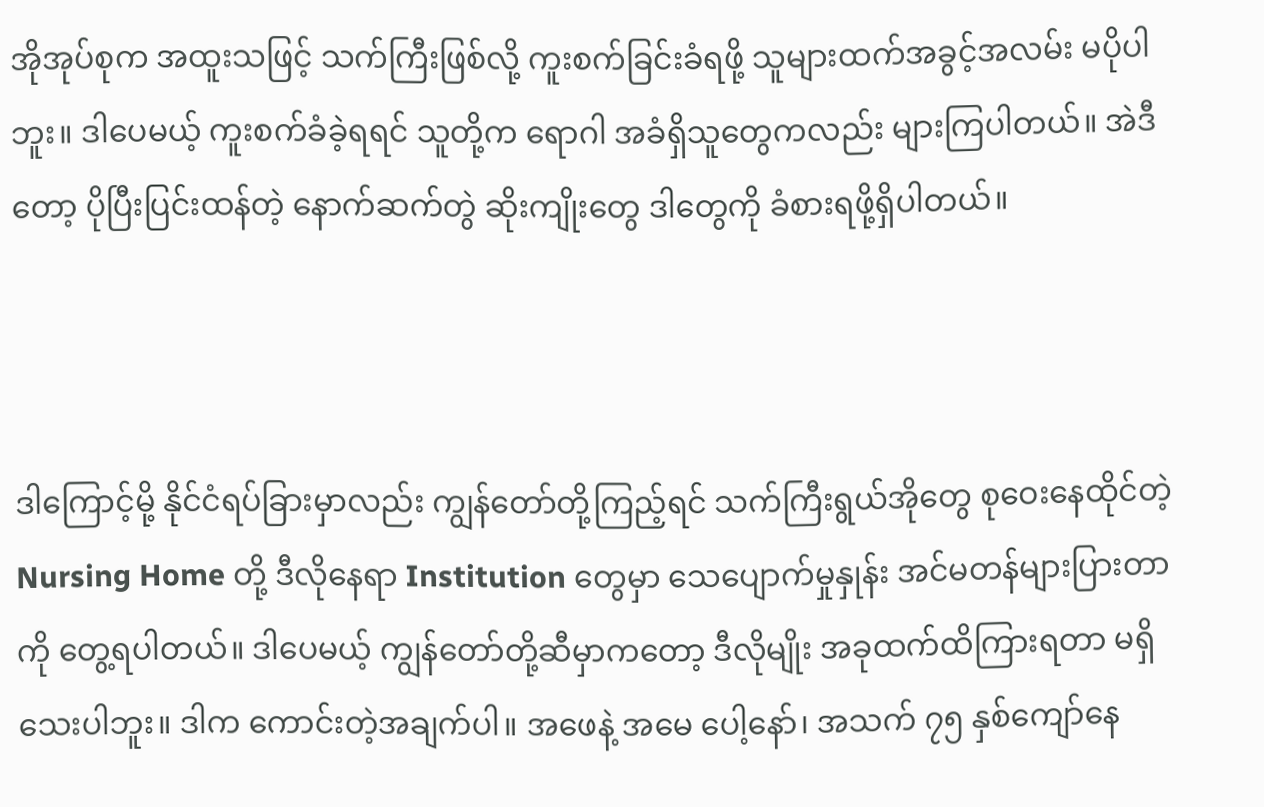အိုအုပ်စုက အထူးသဖြင့် သက်ကြီးဖြစ်လို့ ကူးစက်ခြင်းခံရဖို့ သူများထက်အခွင့်အလမ်း မပိုပါဘူး။ ဒါပေမယ့် ကူးစက်ခံခဲ့ရရင် သူတို့က ရောဂါ အခံရှိသူတွေကလည်း များကြပါတယ်။ အဲဒီတော့ ပိုပြီးပြင်းထန်တဲ့ နောက်ဆက်တွဲ ဆိုးကျိုးတွေ ဒါတွေကို ခံစားရဖို့ရှိပါတယ်။



ဒါကြောင့်မို့ နိုင်ငံရပ်ခြားမှာလည်း ကျွန်တော်တို့ကြည့်ရင် သက်ကြီးရွယ်အိုတွေ စုဝေးနေထိုင်တဲ့ Nursing Home တို့ ဒီလိုနေရာ Institution တွေမှာ သေပျောက်မှုနှုန်း အင်မတန်များပြားတာကို တွေ့ရပါတယ်။ ဒါပေမယ့် ကျွန်တော်တို့ဆီမှာကတော့ ဒီလိုမျိုး အခုထက်ထိကြားရတာ မရှိသေးပါဘူး။ ဒါက ကောင်းတဲ့အချက်ပါ။ အဖေနဲ့ အမေ ပေါ့နော်၊ အသက် ၇၅ နှစ်ကျော်နေ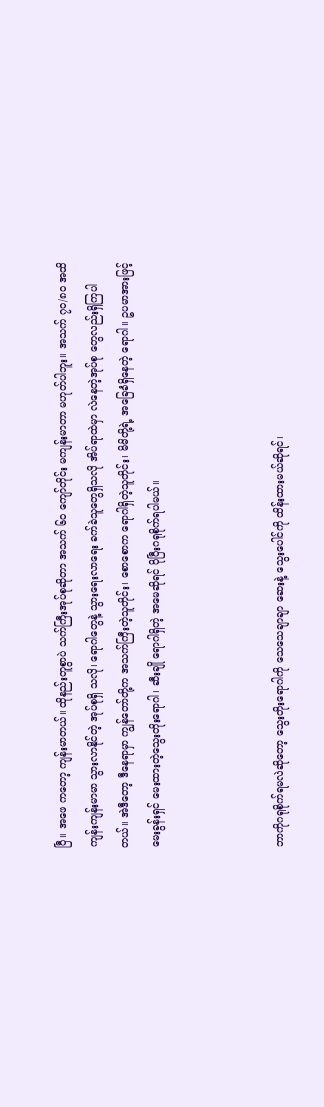ပြီ။ အဖေ ကတော့ ကျန်းမာတယ်။ ထိုနည်းတူစွာပဲ သက်ကြီးအုပ်စုဆိုတာ အသက် ၆၀ ကျော်တိုင်း မကျန်းမာတာ မဟုတ်ပါဘူး။ အသက် ၇၀/၈၀ အထိ ကျန်းကျန်းမာမာ သွားလာနိုင်တဲ့ အုပ်စုရှိ သလို၊ ရောဂါတွေနဲ့ သွားရေးလာရေး ခက်ခဲသူတွေရှိသလို အိပ်ရာထဲမှာ လဲနေတဲ့အုပ်စု တွေလည်းရှိကြပါတယ်။ အဲဒီတော့ ဒီနေရာမှာ ကျွန်တော်တို့က အသက်ကြီးတဲ့သူတိုင်း၊ စောစောက ရောဂါရှိတဲ့သူတိုင်း၊ မိမိတို့ရဲ့ အခြေခံရှိနေတဲ့ ရောဂါ။ ဥပမာအားဖြင့် မေးခွန်းရှင် မေးထားတဲ့သွေးတိုးရောဂါ၊ ဆီးချို ရောဂါရှိတဲ့ အမေဆိုရင် ပိုပြီးဂရုစိုက်ရပါမယ်။



ဘာကိုဂရုစိုက်ရမလဲဆိုတော့ သွေးတိုးရောဂါကို သေသေချာချာ ဆေးနဲ့ သွေးပေါင်ကို ထိန်းထားမယ်ဆိုရင်၊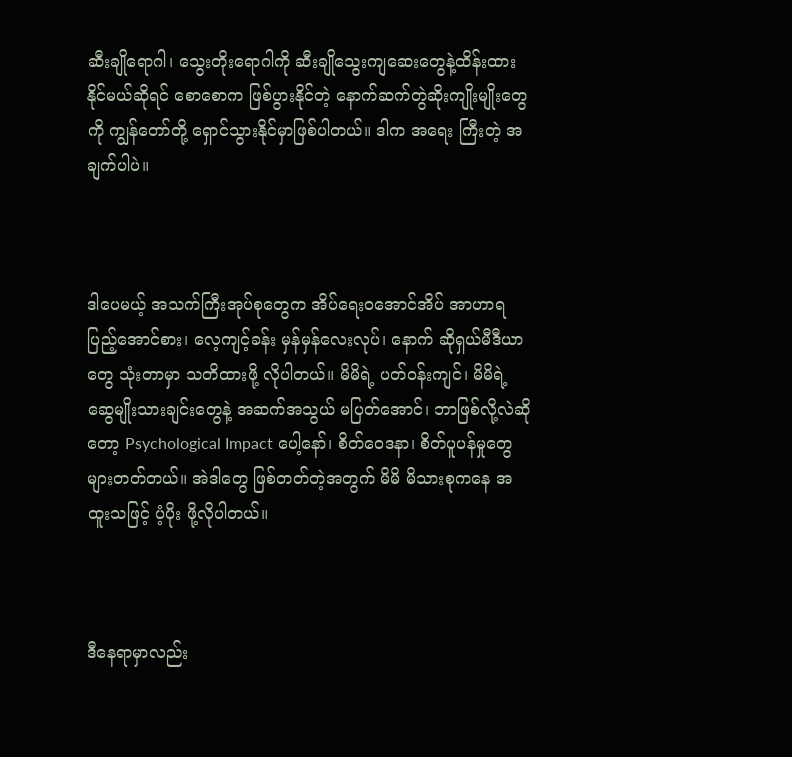ဆီးချိုရောဂါ၊ သွေးတိုးရောဂါကို ဆီးချိုသွေးကျဆေးတွေနဲ့ထိန်းထား နိုင်မယ်ဆိုရင် စောစောက ဖြစ်ပွားနိုင်တဲ့ နောက်ဆက်တွဲဆိုးကျိုးမျိုးတွေကို ကျွန်တော်တို့ ရှောင်သွားနိုင်မှာဖြစ်ပါတယ်။ ဒါက အရေး ကြီးတဲ့ အချက်ပါပဲ။



ဒါပေမယ့် အသက်ကြီးအုပ်စုတွေက အိပ်ရေးဝအောင်အိပ် အာဟာရပြည့်အောင်စား၊ လေ့ကျင့်ခန်း မှန်မှန်လေးလုပ်၊ နောက် ဆိုရှယ်မီဒီယာတွေ သုံးတာမှာ သတိထားဖို့ လိုပါတယ်။ မိမိရဲ့ ပတ်ဝန်းကျင်၊ မိမိရဲ့ ဆွေမျိုးသားချင်းတွေနဲ့ အဆက်အသွယ် မပြတ်အောင်၊ ဘာဖြစ်လို့လဲဆိုတော့ Psychological Impact ပေါ့နော်၊ စိတ်ဝေဒနာ၊ စိတ်ပူပန်မှုတွေ များတတ်တယ်။ အဲဒါတွေ ဖြစ်တတ်တဲ့အတွက် မိမိ မိသားစုကနေ အထူးသဖြင့် ပံ့ပိုး ဖို့လိုပါတယ်။



ဒီနေရာမှာလည်း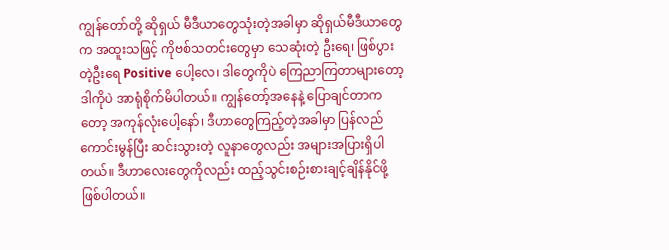ကျွန်တော်တို့ ဆိုရှယ် မီဒီယာတွေသုံးတဲ့အခါမှာ ဆိုရှယ်မီဒီယာတွေက အထူးသဖြင့် ကိုဗစ်သတင်းတွေမှာ သေဆုံးတဲ့ ဦးရေ၊ ဖြစ်ပွားတဲ့ဦးရေ Positive ပေါ့လေ၊ ဒါတွေကိုပဲ ကြေညာကြတာများတော့ ဒါကိုပဲ အာရုံစိုက်မိပါတယ်။ ကျွန်တော့်အနေနဲ့ ပြောချင်တာကတော့ အကုန်လုံးပေါ့နော်၊ ဒီဟာတွေကြည့်တဲ့အခါမှာ ပြန်လည်ကောင်းမွန်ပြီး ဆင်းသွားတဲ့ လူနာတွေလည်း အများအပြားရှိပါတယ်။ ဒီဟာလေးတွေကိုလည်း ထည့်သွင်းစဉ်းစားချင့်ချိန်နိုင်ဖို့ ဖြစ်ပါတယ်။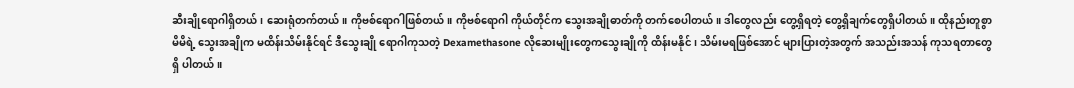ဆီးချိုရောဂါရှိတယ်၊ ဆေးရုံတက်တယ်။ ကိုဗစ်ရောဂါဖြစ်တယ်။ ကိုဗစ်ရောဂါ ကိုယ်တိုင်က သွေးအချိုဓာတ်ကို တက်စေပါတယ်။ ဒါတွေလည်း တွေ့ရှိရတဲ့ တွေ့ရှိချက်တွေရှိပါတယ်။ ထိုနည်းတူစွာ မိမိရဲ့ သွေးအချိုက မထိန်းသိမ်းနိုင်ရင် ဒီသွေးချို ရောဂါကုသတဲ့ Dexamethasone လိုဆေးမျိုးတွေကသွေးချိုကို ထိန်းမနိုင်၊ သိမ်းမရဖြစ်အောင် များပြားတဲ့အတွက် အသည်းအသန် ကုသရတာတွေရှိ ပါတယ်။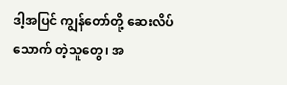ဒါ့အပြင် ကျွန်တော်တို့ ဆေးလိပ်သောက် တဲ့သူတွေ၊ အ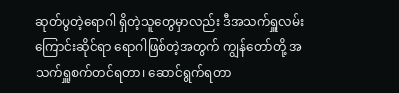ဆုတ်ပွတဲ့ရောဂါ ရှိတဲ့သူတွေမှာလည်း ဒီအသက်ရှူလမ်းကြောင်းဆိုင်ရာ ရောဂါဖြစ်တဲ့အတွက် ကျွန်တော်တို့ အသက်ရှူစက်တင်ရတာ၊ ဆောင်ရွက်ရတာ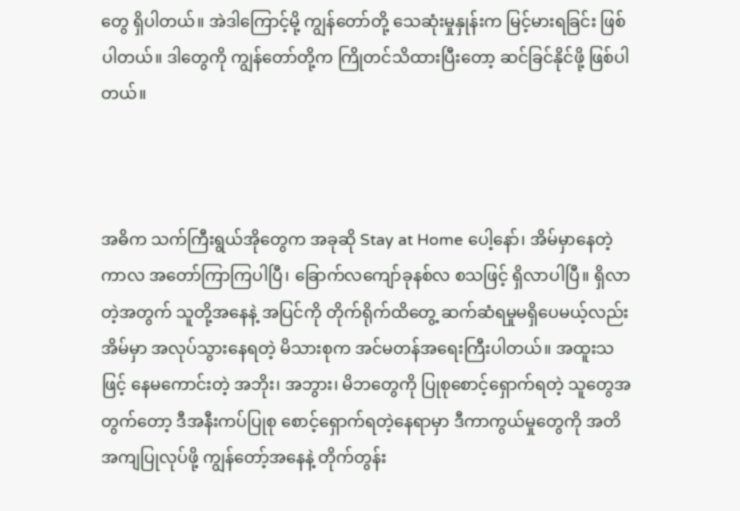တွေ ရှိပါတယ်။ အဲဒါကြောင့်မို့ ကျွန်တော်တို့ သေဆုံးမှုနှုန်းက မြင့်မားရခြင်း ဖြစ်ပါတယ်။ ဒါတွေကို ကျွန်တော်တို့က ကြိုတင်သိထားပြီးတော့ ဆင်ခြင်နိုင်ဖို့ ဖြစ်ပါတယ်။



အဓိက သက်ကြီးရွယ်အိုတွေက အခုဆို Stay at Home ပေါ့နော်၊ အိမ်မှာနေတဲ့ကာလ အတော်ကြာကြပါပြီ၊ ခြောက်လကျော်ခုနစ်လ စသဖြင့် ရှိလာပါပြီ။ ရှိလာတဲ့အတွက် သူတို့အနေနဲ့ အပြင်ကို တိုက်ရိုက်ထိတွေ့ ဆက်ဆံရမှုမရှိပေမယ့်လည်း အိမ်မှာ အလုပ်သွားနေရတဲ့ မိသားစုက အင်မတန်အရေးကြီးပါတယ်။ အထူးသဖြင့် နေမကောင်းတဲ့ အဘိုး၊ အဘွား၊ မိဘတွေကို ပြုစုစောင့်ရှောက်ရတဲ့ သူတွေအတွက်တော့ ဒီအနီးကပ်ပြုစု စောင့်ရှောက်ရတဲ့နေရာမှာ ဒီကာကွယ်မှုတွေကို အတိအကျပြုလုပ်ဖို့ ကျွန်တော့်အနေနဲ့ တိုက်တွန်း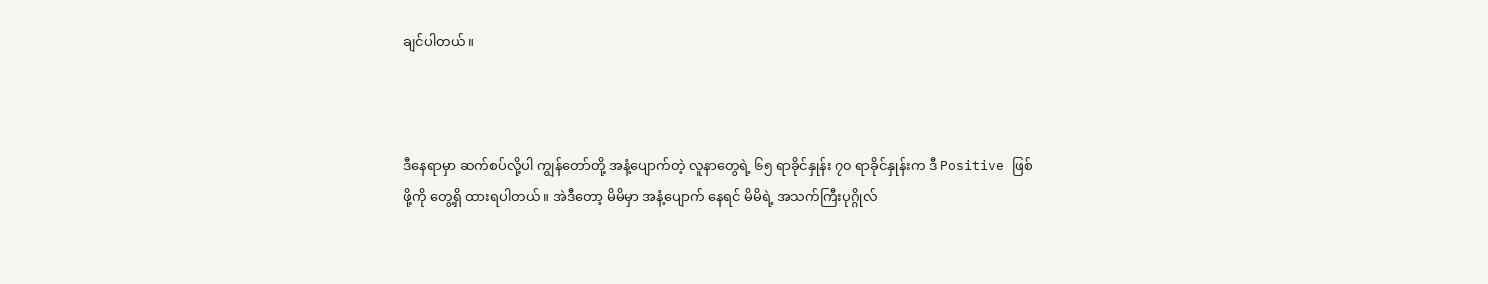ချင်ပါတယ်။



ဒီနေရာမှာ ဆက်စပ်လို့ပါ ကျွန်တော်တို့ အနံ့ပျောက်တဲ့ လူနာတွေရဲ့ ၆၅ ရာခိုင်နှုန်း ၇၀ ရာခိုင်နှုန်းက ဒီ Positive ဖြစ်ဖို့ကို တွေ့ရှိ ထားရပါတယ်။ အဲဒီတော့ မိမိမှာ အနံ့ပျောက် နေရင် မိမိရဲ့ အသက်ကြီးပုဂ္ဂိုလ်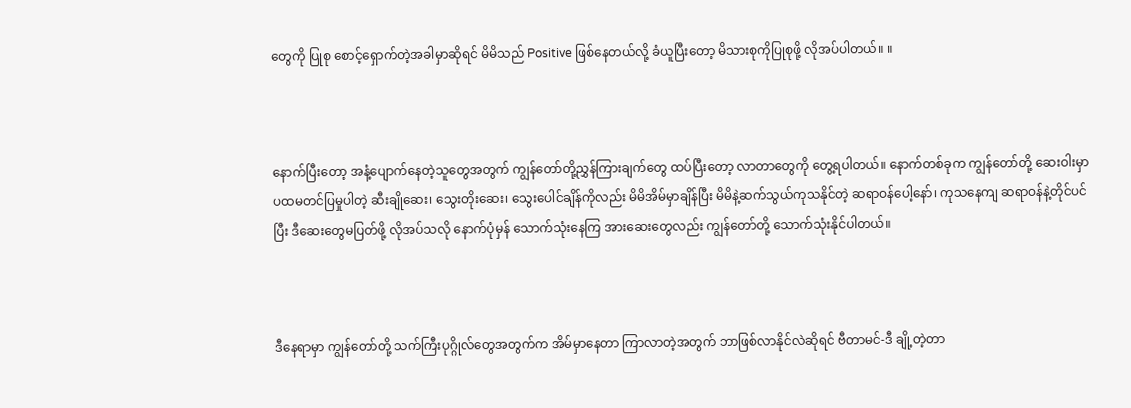တွေကို ပြုစု စောင့်ရှောက်တဲ့အခါမှာဆိုရင် မိမိသည် Positive ဖြစ်နေတယ်လို့ ခံယူပြီးတော့ မိသားစုကိုပြုစုဖို့ လိုအပ်ပါတယ်။ ။



နောက်ပြီးတော့ အနံ့ပျောက်နေတဲ့သူတွေအတွက် ကျွန်တော်တို့ညွှန်ကြားချက်တွေ ထပ်ပြီးတော့ လာတာတွေကို တွေ့ရပါတယ်။ နောက်တစ်ခုက ကျွန်တော်တို့ ဆေးဝါးမှာ ပထမတင်ပြမှုပါတဲ့ ဆီးချိုဆေး၊ သွေးတိုးဆေး၊ သွေးပေါင်ချိန်ကိုလည်း မိမိအိမ်မှာချိန်ပြီး မိမိနဲ့ဆက်သွယ်ကုသနိုင်တဲ့ ဆရာဝန်ပေါ့နော်၊ ကုသနေကျ ဆရာဝန်နဲ့တိုင်ပင်ပြီး ဒီဆေးတွေမပြတ်ဖို့ လိုအပ်သလို နောက်ပုံမှန် သောက်သုံးနေကြ အားဆေးတွေလည်း ကျွန်တော်တို့ သောက်သုံးနိုင်ပါတယ်။



ဒီနေရာမှာ ကျွန်တော်တို့ သက်ကြီးပုဂ္ဂိုလ်တွေအတွက်က အိမ်မှာနေတာ ကြာလာတဲ့အတွက် ဘာဖြစ်လာနိုင်လဲဆိုရင် ဗီတာမင်-ဒီ ချို့တဲ့တာ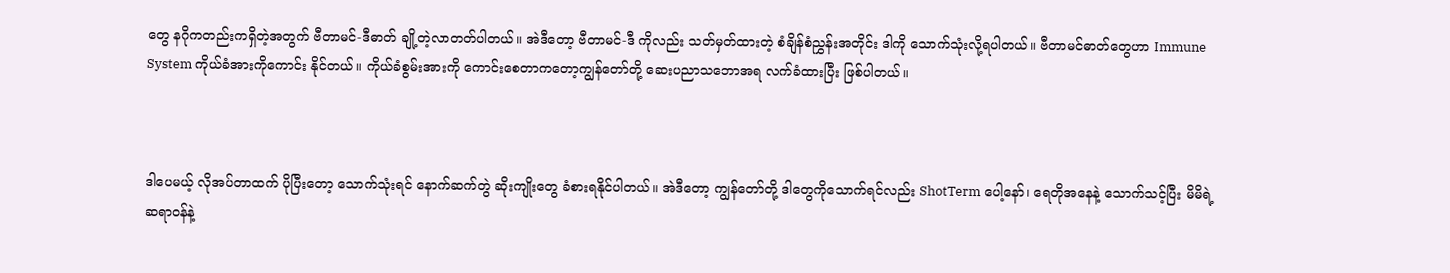တွေ နဂိုကတည်းကရှိတဲ့အတွက် ဗီတာမင်-ဒီဓာတ် ချို့တဲ့လာတတ်ပါတယ်။ အဲဒီတော့ ဗီတာမင်-ဒီ ကိုလည်း သတ်မှတ်ထားတဲ့ စံချိန်စံညွှန်းအတိုင်း ဒါကို သောက်သုံးလို့ရပါတယ်။ ဗီတာမင်ဓာတ်တွေဟာ Immune System ကိုယ်ခံအားကိုကောင်း နိုင်တယ်။ ကိုယ်ခံစွမ်းအားကို ကောင်းစေတာကတော့ကျွန်တော်တို့ ဆေးပညာသဘောအရ လက်ခံထားပြီး ဖြစ်ပါတယ်။



ဒါပေမယ့် လိုအပ်တာထက် ပိုပြီးတော့ သောက်သုံးရင် နောက်ဆက်တွဲ ဆိုးကျိုးတွေ ခံစားရနိုင်ပါတယ်။ အဲဒီတော့ ကျွန်တော်တို့ ဒါတွေကိုသောက်ရင်လည်း ShotTerm ပေါ့နော်၊ ရေတိုအနေနဲ့ သောက်သင့်ပြီး မိမိရဲ့ ဆရာဝန်နဲ့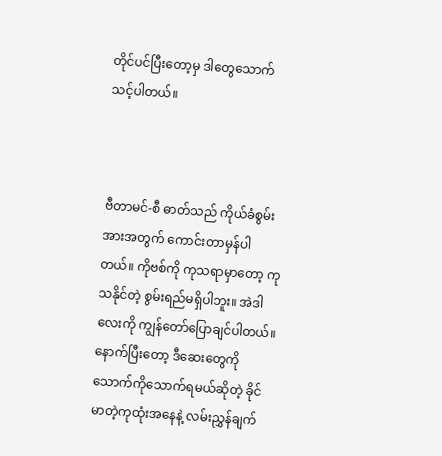တိုင်ပင်ပြီးတော့မှ ဒါတွေသောက် သင့်ပါတယ်။



ဗီတာမင်-စီ ဓာတ်သည် ကိုယ်ခံစွမ်းအားအတွက် ကောင်းတာမှန်ပါတယ်။ ကိုဗစ်ကို ကုသရာမှာတော့ ကုသနိုင်တဲ့ စွမ်းရည်မရှိပါဘူး။ အဲဒါလေးကို ကျွန်တော်ပြောချင်ပါတယ်။ နောက်ပြီးတော့ ဒီဆေးတွေကို သောက်ကိုသောက်ရမယ်ဆိုတဲ့ ခိုင်မာတဲ့ကုထုံးအနေနဲ့ လမ်းညွှန်ချက်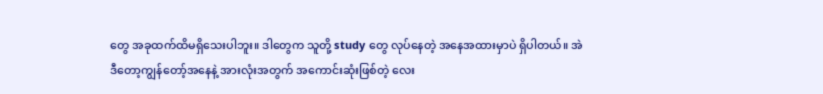တွေ အခုထက်ထိမရှိသေးပါဘူး။ ဒါတွေက သူတို့ study တွေ လုပ်နေတဲ့ အနေအထားမှာပဲ ရှိပါတယ်။ အဲဒီတော့ကျွန်တော့်အနေနဲ့ အားလုံးအတွက် အကောင်းဆုံးဖြစ်တဲ့ လေး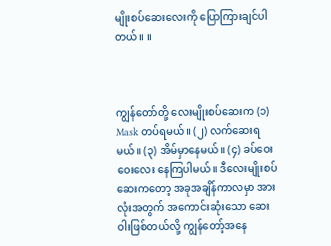မျိုးစပ်ဆေးလေးကို ပြောကြားချင်ပါတယ်။ ။



ကျွန်တော်တို့ လေးမျိုးစပ်ဆေးက (၁) Mask တပ်ရမယ်။ (၂) လက်ဆေးရမယ်။ (၃) အိမ်မှာနေမယ်။ (၄) ခပ်ဝေးဝေးလေး နေကြပါမယ်။ ဒီလေးမျိုးစပ်ဆေးကတော့ အခုအချိန်ကာလမှာ အားလုံးအတွက် အကောင်းဆုံးသော ဆေးဝါးဖြစ်တယ်လို့ ကျွန်တော့်အနေ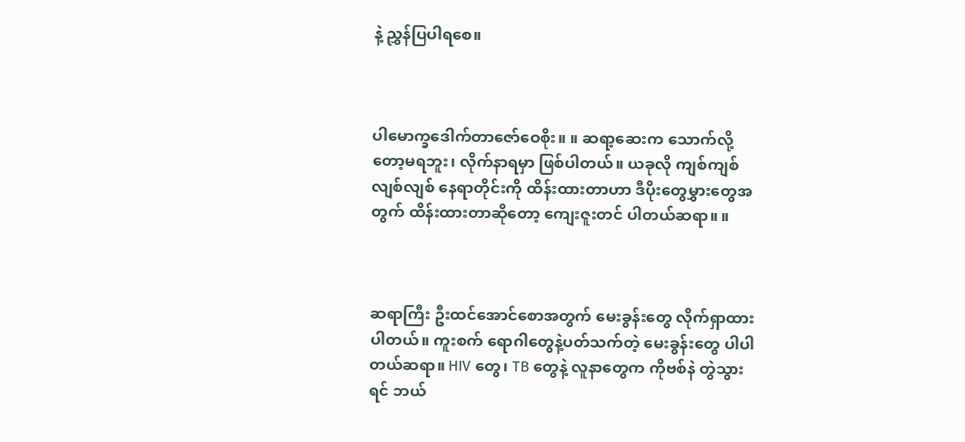နဲ့ ညွှန်ပြပါရစေ။



ပါမောက္ခဒေါက်တာဇော်ဝေစိုး။ ။ ဆရာ့ဆေးက သောက်လို့တော့မရဘူး၊ လိုက်နာရမှာ ဖြစ်ပါတယ်။ ယခုလို ကျစ်ကျစ်လျစ်လျစ် နေရာတိုင်းကို ထိန်းထားတာဟာ ဒီပိုးတွေမွှားတွေအတွက် ထိန်းထားတာဆိုတော့ ကျေးဇူးတင် ပါတယ်ဆရာ။ ။



ဆရာကြီး ဦးထင်အောင်စောအတွက် မေးခွန်းတွေ လိုက်ရှာထားပါတယ်။ ကူးစက် ရောဂါတွေနဲ့ပတ်သက်တဲ့ မေးခွန်းတွေ ပါပါတယ်ဆရာ။ HIV တွေ၊ TB တွေနဲ့ လူနာတွေက ကိုဗစ်နဲ တွဲသွားရင် ဘယ်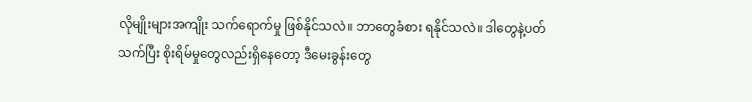လိုမျိုးများအကျိုး သက်ရောက်မှု ဖြစ်နိုင်သလဲ။ ဘာတွေခံစား ရနိုင်သလဲ။ ဒါတွေနဲ့ပတ်သက်ပြီး စိုးရိမ်မှုတွေလည်းရှိနေတော့ ဒီမေးခွန်းတွေ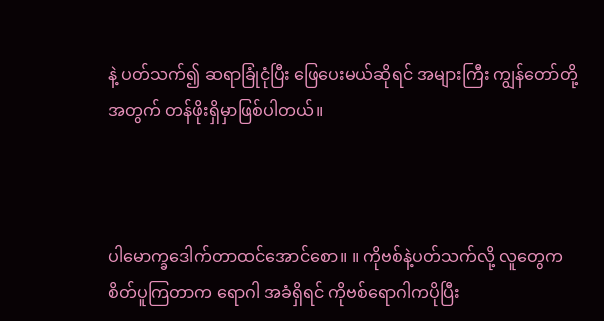နဲ့ ပတ်သက်၍ ဆရာခြုံငုံပြီး ဖြေပေးမယ်ဆိုရင် အများကြီး ကျွန်တော်တို့အတွက် တန်ဖိုးရှိမှာဖြစ်ပါတယ်။



ပါမောက္ခဒေါက်တာထင်အောင်စော။ ။ ကိုဗစ်နဲ့ပတ်သက်လို့ လူတွေက စိတ်ပူကြတာက ရောဂါ အခံရှိရင် ကိုဗစ်ရောဂါကပိုပြီး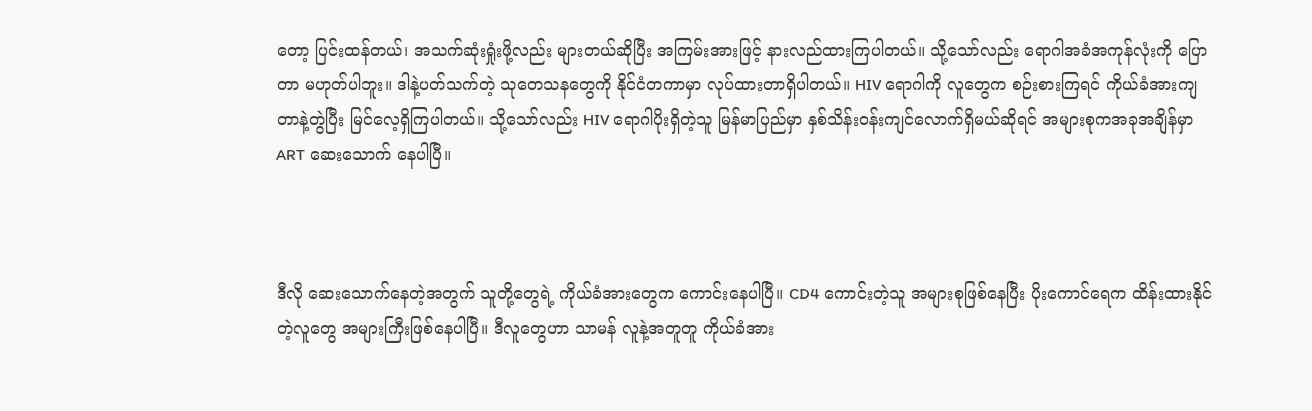တော့ ပြင်းထန်တယ်၊ အသက်ဆုံးရှုံးဖို့လည်း များတယ်ဆိုပြီး အကြမ်းအားဖြင့် နားလည်ထားကြပါတယ်။ သို့သော်လည်း ရောဂါအခံအကုန်လုံးကို ပြောတာ မဟုတ်ပါဘူး။ ဒါနဲ့ပတ်သက်တဲ့ သုတေသနတွေကို နိုင်ငံတကာမှာ လုပ်ထားတာရှိပါတယ်။ HIV ရောဂါကို လူတွေက စဉ်းစားကြရင် ကိုယ်ခံအားကျတာနဲ့တွဲပြီး မြင်လေ့ရှိကြပါတယ်။ သို့သော်လည်း HIV ရောဂါပိုးရှိတဲ့သူ မြန်မာပြည်မှာ နှစ်သိန်းဝန်းကျင်လောက်ရှိမယ်ဆိုရင် အများစုကအခုအချိန်မှာ ART ဆေးသောက် နေပါပြီ။



ဒီလို ဆေးသောက်နေတဲ့အတွက် သူတို့တွေရဲ့ ကိုယ်ခံအားတွေက ကောင်းနေပါပြီ။ CD4 ကောင်းတဲ့သူ အများစုဖြစ်နေပြီး ပိုးကောင်ရေက ထိန်းထားနိုင်တဲ့လူတွေ အများကြီးဖြစ်နေပါပြီ။ ဒီလူတွေဟာ သာမန် လူနဲ့အတူတူ ကိုယ်ခံအား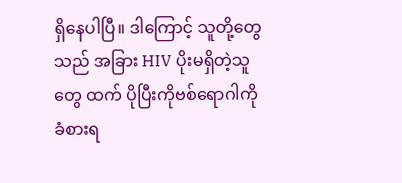ရှိနေပါပြီ။ ဒါကြောင့် သူတို့တွေသည် အခြား HIV ပိုးမရှိတဲ့သူတွေ ထက် ပိုပြီးကိုဗစ်ရောဂါကို ခံစားရ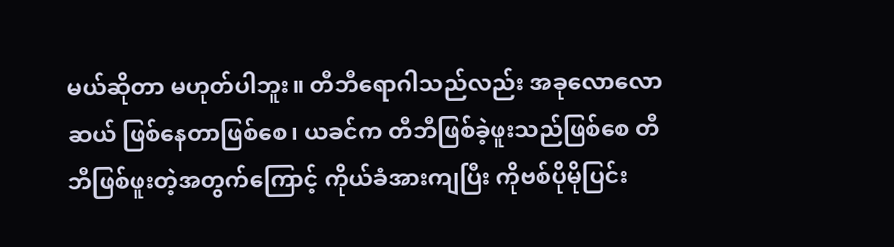မယ်ဆိုတာ မဟုတ်ပါဘူး။ တီဘီရောဂါသည်လည်း အခုလောလောဆယ် ဖြစ်နေတာဖြစ်စေ၊ ယခင်က တီဘီဖြစ်ခဲ့ဖူးသည်ဖြစ်စေ တီဘီဖြစ်ဖူးတဲ့အတွက်ကြောင့် ကိုယ်ခံအားကျပြီး ကိုဗစ်ပိုမိုပြင်း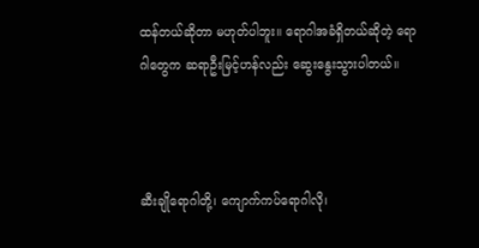ထန်တယ်ဆိုတာ မဟုတ်ပါဘူး။ ရောဂါအခံရှိတယ်ဆိုတဲ့ ရောဂါတွေက ဆရာဦးမြင့်ဟန်လည်း ဆွေးနွေးသွားပါတယ်။



ဆီးချိုရောဂါတို့၊ ကျောက်ကပ်ရောဂါလို၊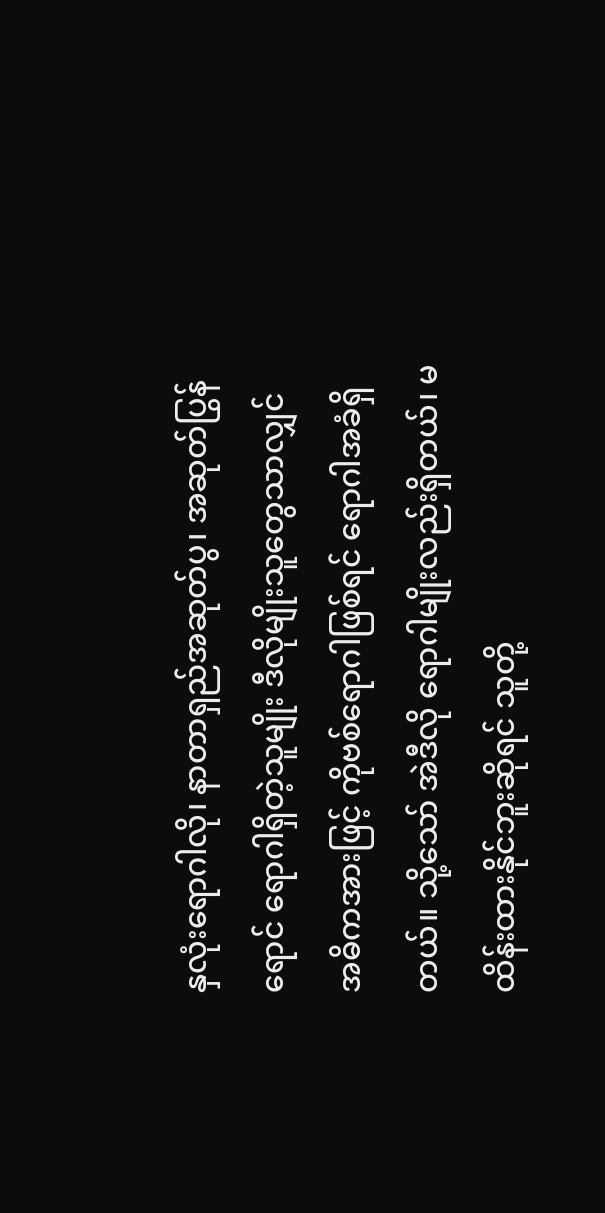နှလုံးရောဂါလို၊ နာတာရှည်အဆုတ်ပွ၊ အဆုတ်ပြွန်ရောင် ရောဂါရှိတဲ့သူမျိုး ဒီလိုမျိုးသူတွေသာလျှင် အဓိကအားဖြင့် ကိုဗစ်ရောဂါဖြစ်ရင် ရောဂါအခံရှိတယ်။ သို့သော် အဲဒီလို ရောဂါမျိုးလည်းရှိတယ်၊ မထိန်းထားနိုင်ဘူးဆိုရင် သူတို့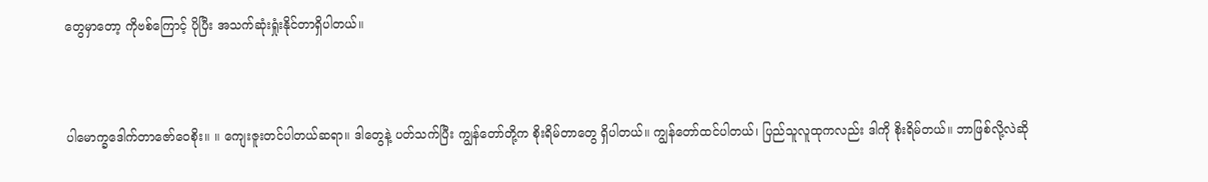တွေမှာတော့ ကိုဗစ်ကြောင့် ပိုပြီး အသက်ဆုံးရှုံးနိုင်တာရှိပါတယ်။



ပါမောက္ခဒေါက်တာဇော်ဝေစိုး။ ။ ကျေးဇူးတင်ပါတယ်ဆရာ။ ဒါတွေနဲ့ ပတ်သက်ပြီး ကျွန်တော်တို့က စိုးရိမ်တာတွေ ရှိပါတယ်။ ကျွန်တော်ထင်ပါတယ်၊ ပြည်သူလူထုကလည်း ဒါကို စိုးရိမ်တယ်။ ဘာဖြစ်လို့လဲဆို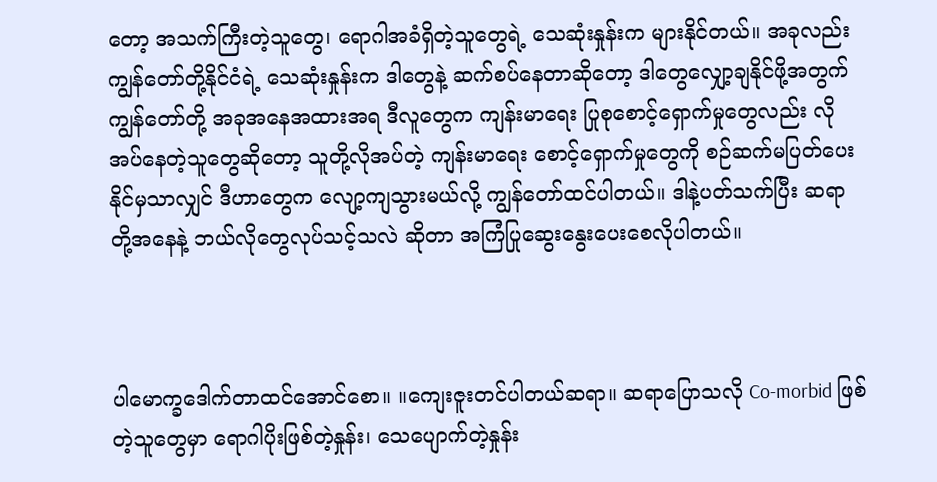တော့ အသက်ကြီးတဲ့သူတွေ၊ ရောဂါအခံရှိတဲ့သူတွေရဲ့ သေဆုံးနှုန်းက များနိုင်တယ်။ အခုလည်း ကျွန်တော်တို့နိုင်ငံရဲ့ သေဆုံးနှုန်းက ဒါတွေနဲ့ ဆက်စပ်နေတာဆိုတော့ ဒါတွေလျှော့ချနိုင်ဖို့အတွက် ကျွန်တော်တို့ အခုအနေအထားအရ ဒီလူတွေက ကျန်းမာရေး ပြုစုစောင့်ရှောက်မှုတွေလည်း လိုအပ်နေတဲ့သူတွေဆိုတော့ သူတို့လိုအပ်တဲ့ ကျန်းမာရေး စောင့်ရှောက်မှုတွေကို စဉ်ဆက်မပြတ်ပေးနိုင်မှသာလျှင် ဒီဟာတွေက လျော့ကျသွားမယ်လို့ ကျွန်တော်ထင်ပါတယ်။ ဒါနဲ့ပတ်သက်ပြီး ဆရာတို့အနေနဲ့ ဘယ်လိုတွေလုပ်သင့်သလဲ ဆိုတာ အကြံပြုဆွေးနွေးပေးစေလိုပါတယ်။



ပါမောက္ခဒေါက်တာထင်အောင်စော။ ။ကျေးဇူးတင်ပါတယ်ဆရာ။ ဆရာပြောသလို Co-morbid ဖြစ်တဲ့သူတွေမှာ ရောဂါပိုးဖြစ်တဲ့နှုန်း၊ သေပျောက်တဲ့နှုန်း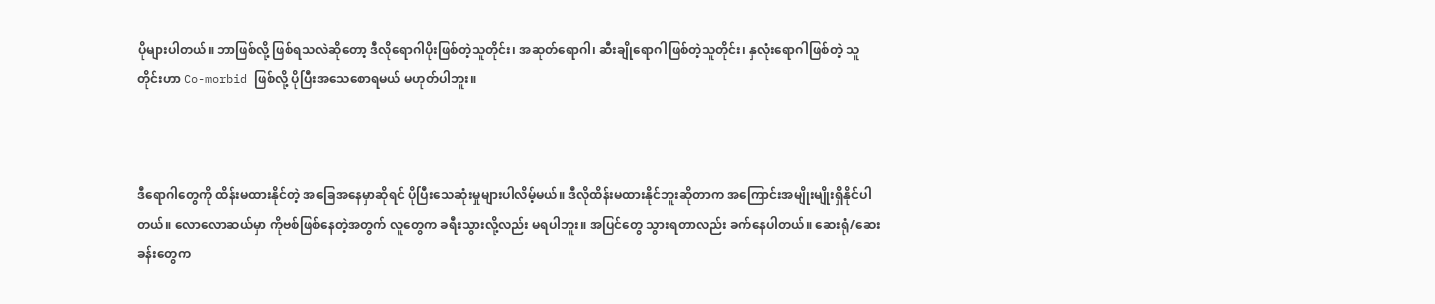ပိုများပါတယ်။ ဘာဖြစ်လို့ ဖြစ်ရသလဲဆိုတော့ ဒီလိုရောဂါပိုးဖြစ်တဲ့သူတိုင်း၊ အဆုတ်ရောဂါ၊ ဆီးချိုရောဂါဖြစ်တဲ့သူတိုင်း၊ နှလုံးရောဂါဖြစ်တဲ့ သူတိုင်းဟာ Co-morbid ဖြစ်လို့ ပိုပြီးအသေစောရမယ် မဟုတ်ပါဘူး။



ဒီရောဂါတွေကို ထိန်းမထားနိုင်တဲ့ အခြေအနေမှာဆိုရင် ပိုပြီးသေဆုံးမှုများပါလိမ့်မယ်။ ဒီလိုထိန်းမထားနိုင်ဘူးဆိုတာက အကြောင်းအမျိုးမျိုးရှိနိုင်ပါတယ်။ လောလောဆယ်မှာ ကိုဗစ်ဖြစ်နေတဲ့အတွက် လူတွေက ခရီးသွားလို့လည်း မရပါဘူး။ အပြင်တွေ သွားရတာလည်း ခက်နေပါတယ်။ ဆေးရုံ/ဆေးခန်းတွေက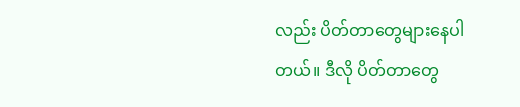လည်း ပိတ်တာတွေများနေပါတယ်။ ဒီလို ပိတ်တာတွေ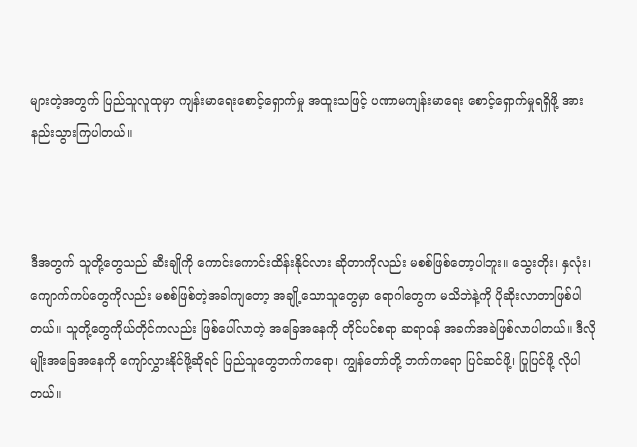များတဲ့အတွက် ပြည်သူလူထုမှာ ကျန်းမာရေးစောင့်ရှောက်မှု အထူးသဖြင့် ပဏာမကျန်းမာရေး စောင့်ရှောက်မှုရရှိဖို့ အားနည်းသွားကြပါတယ်။



ဒီအတွက် သူတို့တွေသည် ဆီးချိုကို ကောင်းကောင်းထိန်းနိုင်လား ဆိုတာကိုလည်း မစစ်ဖြစ်တော့ပါဘူး။ သွေးတိုး၊ နှလုံး၊ ကျောက်ကပ်တွေကိုလည်း မစစ်ဖြစ်တဲ့အခါကျတော့ အချို့သောသူတွေမှာ ရောဂါတွေက မသိဘဲနဲ့ကို ပိုဆိုးလာတာဖြစ်ပါတယ်။ သူတို့တွေကိုယ်တိုင်ကလည်း ဖြစ်ပေါ်လာတဲ့ အခြေအနေကို တိုင်ပင်စရာ ဆရာဝန် အခက်အခဲဖြစ်လာပါတယ်။ ဒီလိုမျိုးအခြေအနေကို ကျော်လွှားနိုင်ဖို့ဆိုရင် ပြည်သူတွေဘက်ကရော၊ ကျွန်တော်တို့ ဘက်ကရော ပြင်ဆင်ဖို့၊ ပြုပြင်ဖို့ လိုပါတယ်။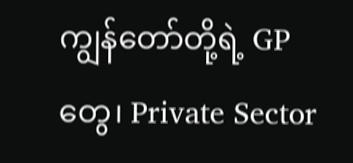ကျွန်တော်တို့ရဲ့ GP တွေ၊ Private Sector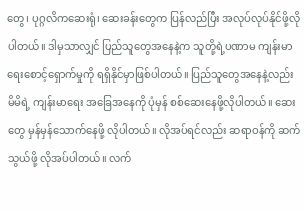တွေ၊ ပုဂ္ဂလိကဆေးရုံ၊ ဆေးခန်းတွေက ပြန်လည်ပြီး အလုပ်လုပ်နိုင်ဖို့လိုပါတယ်။ ဒါမှသာလျှင် ပြည်သူတွေအနေနဲ့က သူတို့ရဲ့ပဏာမ ကျန်းမာရေးစောင့်ရှောက်မှုကို ရရှိနိုင်မှာဖြစ်ပါတယ်။ ပြည်သူတွေအနေနဲ့လည်း မိမိရဲ့ ကျန်းမာရေး အခြေအနေကို ပုံမှန် စစ်ဆေးနေဖို့လိုပါတယ်။ ဆေးတွေ မှန်မှန်သောက်နေဖို့ လိုပါတယ်။ လိုအပ်ရင်လည်း ဆရာဝန်ကို ဆက်သွယ်ဖို့ လိုအပ်ပါတယ်။ လက်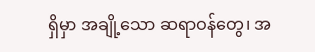ရှိမှာ အချို့သော ဆရာဝန်တွေ၊ အ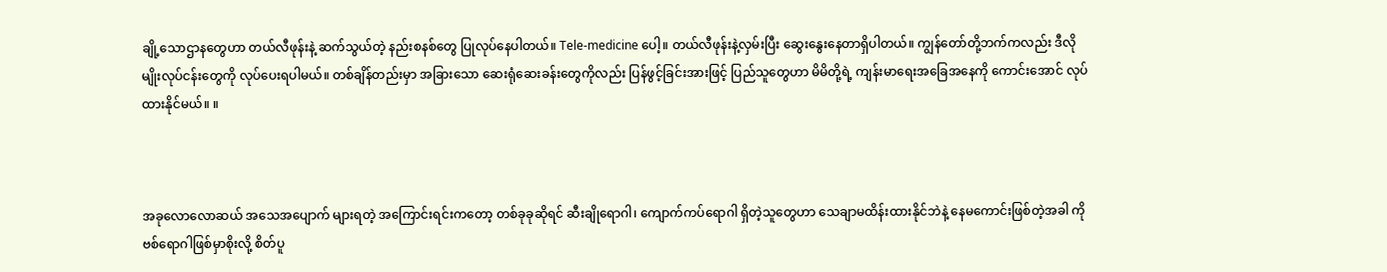ချို့သောဌာနတွေဟာ တယ်လီဖုန်းနဲ့ ဆက်သွယ်တဲ့ နည်းစနစ်တွေ ပြုလုပ်နေပါတယ်။ Tele-medicine ပေါ့။ တယ်လီဖုန်းနဲ့လှမ်းပြီး ဆွေးနွေးနေတာရှိပါတယ်။ ကျွန်တော်တို့ဘက်ကလည်း ဒီလိုမျိုးလုပ်ငန်းတွေကို လုပ်ပေးရပါမယ်။ တစ်ချိန်တည်းမှာ အခြားသော ဆေးရုံဆေးခန်းတွေကိုလည်း ပြန်ဖွင့်ခြင်းအားဖြင့် ပြည်သူတွေဟာ မိမိတို့ရဲ့ ကျန်းမာရေးအခြေအနေကို ကောင်းအောင် လုပ်ထားနိုင်မယ်။ ။



အခုလောလောဆယ် အသေအပျောက် များရတဲ့ အကြောင်းရင်းကတော့ တစ်ခုခုဆိုရင် ဆီးချိုရောဂါ၊ ကျောက်ကပ်ရောဂါ ရှိတဲ့သူတွေဟာ သေချာမထိန်းထားနိုင်ဘဲနဲ့ နေမကောင်းဖြစ်တဲ့အခါ ကိုဗစ်ရောဂါဖြစ်မှာစိုးလို့ စိတ်ပူ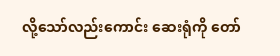လို့သော်လည်းကောင်း ဆေးရုံကို တော်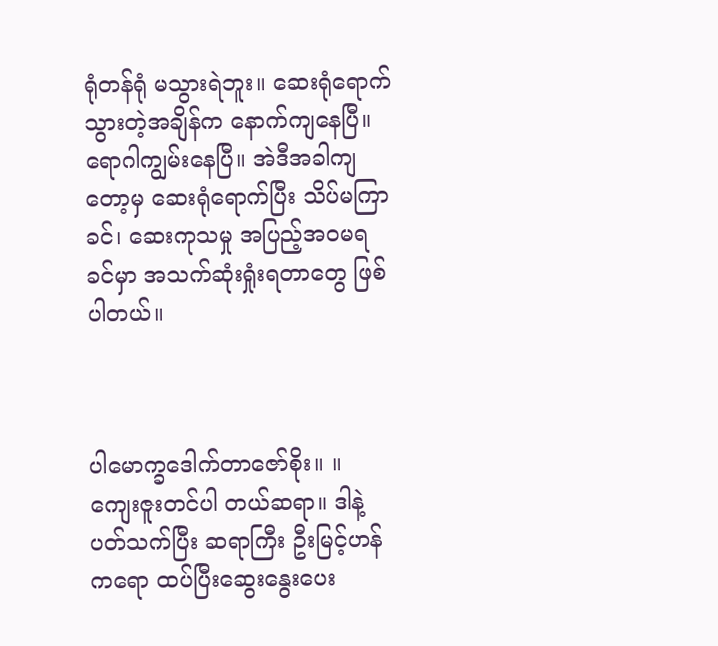ရုံတန်ရုံ မသွားရဲဘူး။ ဆေးရုံရောက်သွားတဲ့အချိန်က နောက်ကျနေပြီ။ ရောဂါကျွမ်းနေပြီ။ အဲဒီအခါကျတော့မှ ဆေးရုံရောက်ပြီး သိပ်မကြာခင်၊ ဆေးကုသမှု အပြည့်အဝမရခင်မှာ အသက်ဆုံးရှုံးရတာတွေ ဖြစ်ပါတယ်။



ပါမောက္ခဒေါက်တာဇော်စိုး။ ။ ကျေးဇူးတင်ပါ တယ်ဆရာ။ ဒါနဲ့ပတ်သက်ပြီး ဆရာကြီး ဦးမြင့်ဟန်ကရော ထပ်ပြီးဆွေးနွေးပေး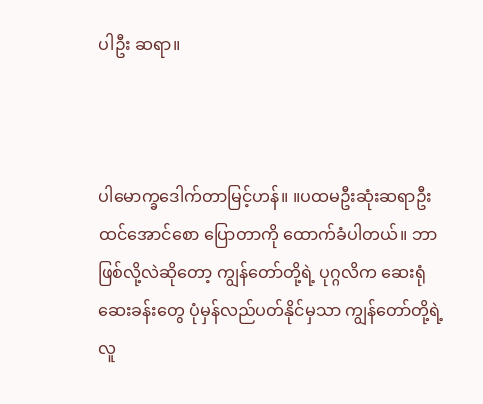ပါဦး ဆရာ။



ပါမောက္ခဒေါက်တာမြင့်ဟန်။ ။ပထမဦးဆုံးဆရာဦးထင်အောင်စော ပြောတာကို ထောက်ခံပါတယ်။ ဘာဖြစ်လို့လဲဆိုတော့ ကျွန်တော်တို့ရဲ့ ပုဂ္ဂလိက ဆေးရုံဆေးခန်းတွေ ပုံမှန်လည်ပတ်နိုင်မှသာ ကျွန်တော်တို့ရဲ့ လူ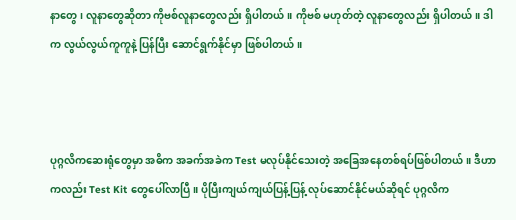နာတွေ၊ လူနာတွေဆိုတာ ကိုဗစ်လူနာတွေလည်း ရှိပါတယ်။ ကိုဗစ် မဟုတ်တဲ့ လူနာတွေလည်း ရှိပါတယ်။ ဒါက လွယ်လွယ်ကူကူနဲ့ ပြန်ပြီး ဆောင်ရွက်နိုင်မှာ ဖြစ်ပါတယ်။



ပုဂ္ဂလိကဆေးရုံတွေမှာ အဓိက အခက်အခဲက Test မလုပ်နိုင်သေးတဲ့ အခြေအနေတစ်ရပ်ဖြစ်ပါတယ်။ ဒီဟာကလည်း Test Kit တွေပေါ်လာပြီ။ ပိုပြီးကျယ်ကျယ်ပြန့်ပြန့် လုပ်ဆောင်နိုင်မယ်ဆိုရင် ပုဂ္ဂလိက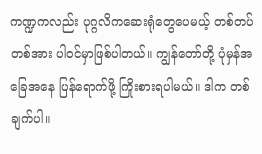ကဏ္ဍကလည်း ပုဂ္ဂလိကဆေးရုံတွေပေမယ့် တစ်တပ်တစ်အား ပါဝင်မှာဖြစ်ပါတယ်။ ကျွန်တော်တို့ ပုံမှန်အခြေအနေ ပြန်ရောက်ဖို့ ကြိုးစားရပါမယ်။ ဒါက တစ်ချက်ပါ။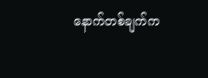နောက်တစ်ချက်က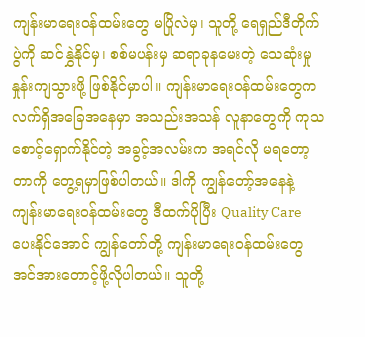ကျန်းမာရေးဝန်ထမ်းတွေ မပြိုလဲမှ၊ သူတို့ ရေရှည်ဒီတိုက်ပွဲကို ဆင်နွှဲနိုင်မှ၊ စစ်မပန်းမှ ဆရာခုနမေးတဲ့ သေဆုံးမှုနှုန်းကျသွားဖို့ ဖြစ်နိုင်မှာပါ။ ကျန်းမာရေးဝန်ထမ်းတွေက လက်ရှိအခြေအနေမှာ အသည်းအသန် လူနာတွေကို ကုသစောင့်ရှောက်နိုင်တဲ့ အခွင့်အလမ်းက အရင်လို မရတော့တာကို တွေ့ရမှာဖြစ်ပါတယ်။ ဒါကို ကျွန်တော့်အနေနဲ့ ကျန်းမာရေးဝန်ထမ်းတွေ ဒီထက်ပိုပြီး Quality Care ပေးနိုင်အောင် ကျွန်တော်တို့ ကျန်းမာရေးဝန်ထမ်းတွေ အင်အားတောင့်ဖို့လိုပါတယ်။ သူတို့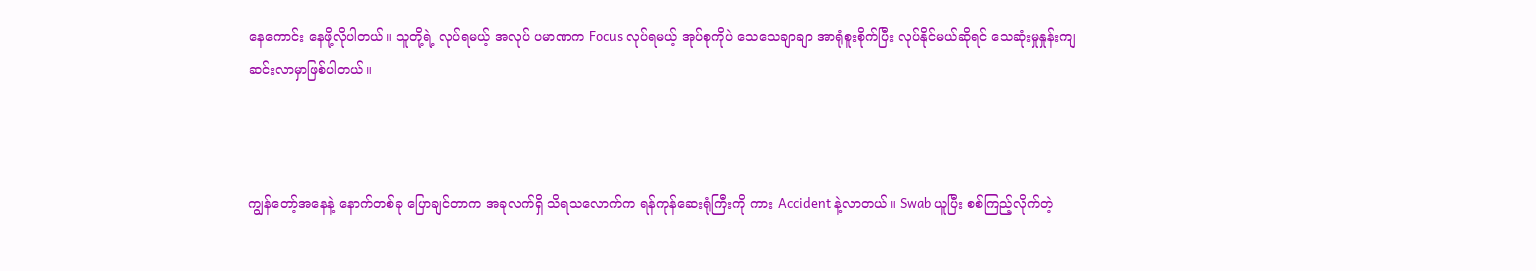နေကောင်း နေဖို့လိုပါတယ်။ သူတို့ရဲ့ လုပ်ရမယ့် အလုပ် ပမာဏက Focus လုပ်ရမယ့် အုပ်စုကိုပဲ သေသေချာချာ အာရုံစူးစိုက်ပြီး လုပ်နိုင်မယ်ဆိုရင် သေဆုံးမှုနှုန်းကျဆင်းလာမှာဖြစ်ပါတယ်။



ကျွန်တော့်အနေနဲ့ နောက်တစ်ခု ပြောချင်တာက အခုလက်ရှိ သိရသလောက်က ရန်ကုန်ဆေးရုံကြီးကို ကား Accident နဲ့လာတယ်။ Swab ယူပြီး စစ်ကြည့်လိုက်တဲ့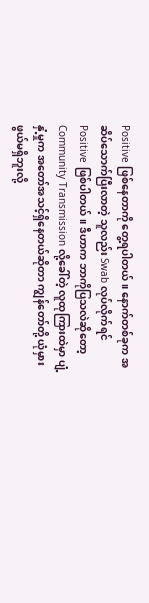Positive ဖြစ်နေတာကို တွေ့ရပါတယ်။ နောက်တစ်ခုက အဆိပ်သောက်ပြီးလာတဲ့ သူလည်း Swab လုပ်လိုက်ရင် Positive ဖြစ်ပါတယ်။ ဒီဟာက ဘာကိုပြသလဲဆိုတော့ Community Transmission လို့ခေါ်တဲ့ လူထုကြားထဲမှာ ပျံ့နှံ့မှုက အတော်အသင့်ရှိနေတယ်ဆိုတာ ကျွန်တော်တို့ ယုံမှားဖွယ်မရှိဘူးလို့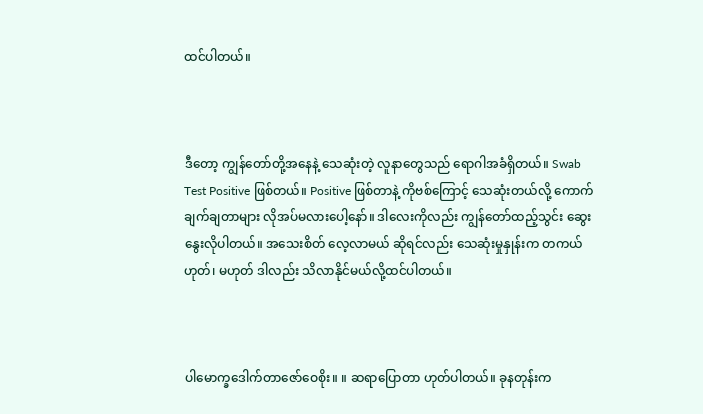ထင်ပါတယ်။



ဒီတော့ ကျွန်တော်တို့အနေနဲ့ သေဆုံးတဲ့ လူနာတွေသည် ရောဂါအခံရှိတယ်။ Swab Test Positive ဖြစ်တယ်။ Positive ဖြစ်တာနဲ့ ကိုဗစ်ကြောင့် သေဆုံးတယ်လို့ ကောက်ချက်ချတာများ လိုအပ်မလားပေါ့နော်။ ဒါလေးကိုလည်း ကျွန်တော်ထည့်သွင်း ဆွေးနွေးလိုပါတယ်။ အသေးစိတ် လေ့လာမယ် ဆိုရင်လည်း သေဆုံးမှုနှုန်းက တကယ်ဟုတ်၊ မဟုတ် ဒါလည်း သိလာနိုင်မယ်လို့ထင်ပါတယ်။



ပါမောက္ခဒေါက်တာဇော်ဝေစိုး။ ။ ဆရာပြောတာ ဟုတ်ပါတယ်။ ခုနတုန်းက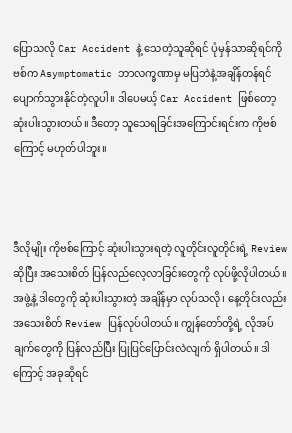ပြောသလို Car Accident နဲ့ သေတဲ့သူဆိုရင် ပုံမှန်သာဆိုရင်ကိုဗစ်က Asymptomatic ဘာလက္ခဏာမှ မပြဘဲနဲ့အချိန်တန်ရင် ပျောက်သွားနိုင်တဲ့လူပါ။ ဒါပေမယ့် Car Accident ဖြစ်တော့ ဆုံးပါးသွားတယ်။ ဒီတော့ သူသေရခြင်းအကြောင်းရင်းက ကိုဗစ်ကြောင့် မဟုတ်ပါဘူး။



ဒီလိုမျိုး ကိုဗစ်ကြောင့် ဆုံးပါးသွားရတဲ့ လူတိုင်းလူတိုင်းရဲ့ Review ဆိုပြီး အသေးစိတ် ပြန်လည်လေ့လာခြင်းတွေကို လုပ်ဖို့လိုပါတယ်။ အဖွဲ့နဲ့ ဒါတွေကို ဆုံးပါးသွားတဲ့ အချိန်မှာ လုပ်သလို၊ နေ့တိုင်းလည်း အသေးစိတ် Review ပြန်လုပ်ပါတယ်။ ကျွန်တော်တို့ရဲ့ လိုအပ်ချက်တွေကို ပြန်လည်ပြီး ပြုပြင်ပြောင်းလဲလျက် ရှိပါတယ်။ ဒါကြောင့် အခုဆိုရင်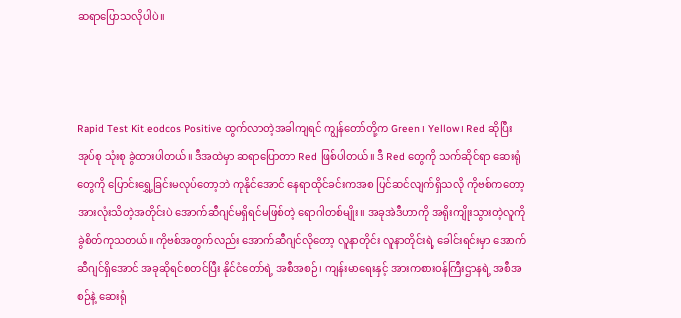ဆရာပြောသလိုပါပဲ။



Rapid Test Kit eodcos Positive ထွက်လာတဲ့အခါကျရင် ကျွန်တော်တို့က Green၊ Yellow၊ Red ဆိုပြီး အုပ်စု သုံးစု ခွဲထားပါတယ်။ ဒီအထဲမှာ ဆရာပြောတာ Red ဖြစ်ပါတယ်။ ဒီ Red တွေကို သက်ဆိုင်ရာ ဆေးရုံတွေကို ပြောင်းရွှေ့ခြင်းမလုပ်တော့ဘဲ ကုနိုင်အောင် နေရာထိုင်ခင်းကအစ ပြင်ဆင်လျက်ရှိသလို ကိုဗစ်ကတော့ အားလုံးသိတဲ့အတိုင်းပဲ အောက်ဆီဂျင်မရှိရင်မဖြစ်တဲ့ ရောဂါတစ်မျိုး။ အခုအဲဒီဟာကို အရိုးကျိုးသွားတဲ့လူကို ခွဲစိတ်ကုသတယ်။ ကိုဗစ်အတွက်လည်း အောက်ဆီဂျင်လိုတော့ လူနာတိုင်း လူနာတိုင်းရဲ့ ခေါင်းရင်းမှာ အောက်ဆီဂျင်ရှိအောင် အခုဆိုရင်စတင်ပြီး နိုင်ငံတော်ရဲ့ အစီအစဉ်၊ ကျန်းမာရေးနှင့် အားကစားဝန်ကြီးဌာနရဲ့ အစီအစဉ်နဲ့ ဆေးရုံ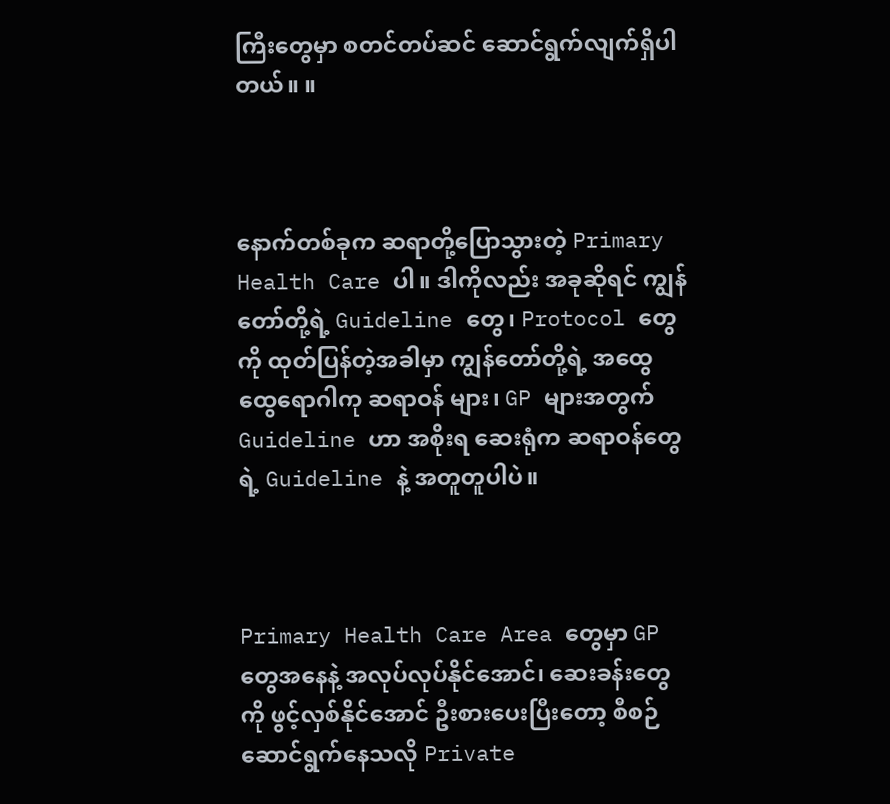ကြီးတွေမှာ စတင်တပ်ဆင် ဆောင်ရွက်လျက်ရှိပါတယ်။ ။



နောက်တစ်ခုက ဆရာတို့ပြောသွားတဲ့ Primary Health Care ပါ။ ဒါကိုလည်း အခုဆိုရင် ကျွန်တော်တို့ရဲ့ Guideline တွေ၊ Protocol တွေကို ထုတ်ပြန်တဲ့အခါမှာ ကျွန်တော်တို့ရဲ့ အထွေထွေရောဂါကု ဆရာဝန် များ၊ GP များအတွက် Guideline ဟာ အစိုးရ ဆေးရုံက ဆရာဝန်တွေရဲ့ Guideline နဲ့ အတူတူပါပဲ။



Primary Health Care Area တွေမှာ GP  တွေအနေနဲ့ အလုပ်လုပ်နိုင်အောင်၊ ဆေးခန်းတွေကို ဖွင့်လှစ်နိုင်အောင် ဦးစားပေးပြီးတော့ စီစဉ်ဆောင်ရွက်နေသလို Private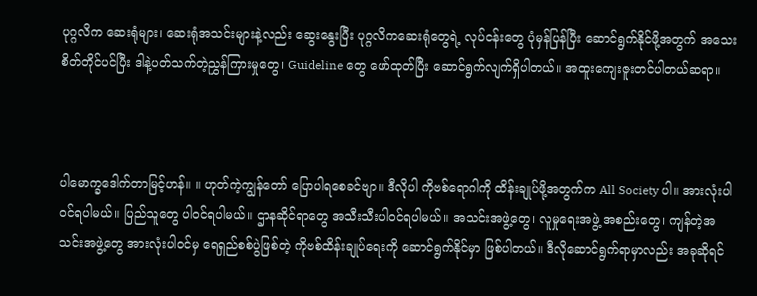ပုဂ္ဂလိက ဆေးရုံများ၊ ဆေးရုံအသင်းများနဲ့လည်း ဆွေးနွေးပြီး ပုဂ္ဂလိကဆေးရုံတွေရဲ့ လုပ်ငန်းတွေ ပုံမှန်ပြန်ပြီး ဆောင်ရွက်နိုင်ဖို့အတွက် အသေးစိတ်တိုင်ပင်ပြီး ဒါနဲ့ပတ်သက်တဲ့ညွှန်ကြားမှုတွေ၊ Guideline တွေ ဖော်ထုတ်ပြီး ဆောင်ရွက်လျက်ရှိပါတယ်။ အထူးကျေးဇူးတင်ပါတယ်ဆရာ။



ပါမောက္ခဒေါက်တာမြင့်ဟန်။ ။ ဟုတ်ကဲ့ကျွန်တော် ပြောပါရစေခင်ဗျာ။ ဒီလိုပါ ကိုဗစ်ရောဂါကို ထိန်းချုပ်ဖို့အတွက်က All Society ပါ။ အားလုံးပါဝင်ရပါမယ်။ ပြည်သူတွေ ပါဝင်ရပါမယ်။ ဌာနဆိုင်ရာတွေ အသီးသီးပါဝင်ရပါမယ်။ အသင်းအဖွဲ့တွေ၊ လူမှုရေးအဖွဲ့ အစည်းတွေ၊ ကျန်တဲ့အသင်းအဖွဲ့တွေ အားလုံးပါဝင်မှ ရေရှည်စစ်ပွဲဖြစ်တဲ့ ကိုဗစ်ထိန်းချုပ်ရေးကို ဆောင်ရွက်နိုင်မှာ ဖြစ်ပါတယ်။ ဒီလိုဆောင်ရွက်ရာမှာလည်း အခုဆိုရင်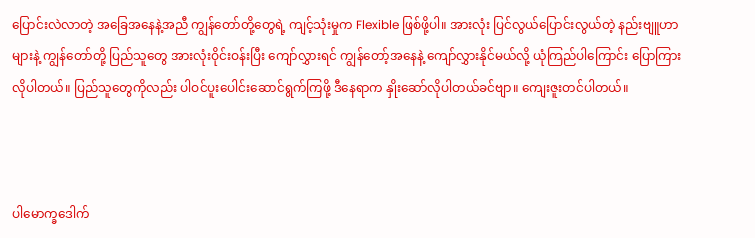ပြောင်းလဲလာတဲ့ အခြေအနေနဲ့အညီ ကျွန်တော်တို့တွေရဲ့ ကျင့်သုံးမှုက Flexible ဖြစ်ဖို့ပါ။ အားလုံး ပြင်လွယ်ပြောင်းလွယ်တဲ့ နည်းဗျူဟာများနဲ့ ကျွန်တော်တို့ ပြည်သူတွေ အားလုံးဝိုင်းဝန်းပြီး ကျော်လွှားရင် ကျွန်တော့်အနေနဲ့ ကျော်လွှားနိုင်မယ်လို့ ယုံကြည်ပါကြောင်း ပြောကြားလိုပါတယ်။ ပြည်သူတွေကိုလည်း ပါဝင်ပူးပေါင်းဆောင်ရွက်ကြဖို့ ဒီနေရာက နှိုးဆော်လိုပါတယ်ခင်ဗျာ။ ကျေးဇူးတင်ပါတယ်။



ပါမောက္ခဒေါက်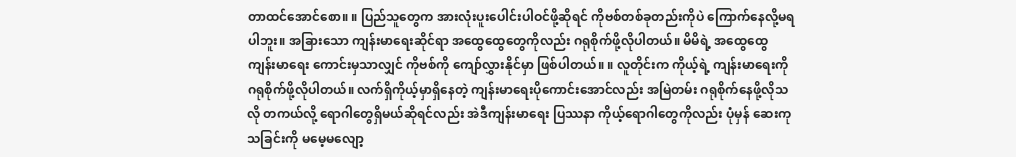တာထင်အောင်စော။ ။ ပြည်သူတွေက အားလုံးပူးပေါင်းပါဝင်ဖို့ဆိုရင် ကိုဗစ်တစ်ခုတည်းကိုပဲ ကြောက်နေလို့မရပါဘူး။ အခြားသော ကျန်းမာရေးဆိုင်ရာ အထွေထွေတွေကိုလည်း ဂရုစိုက်ဖို့လိုပါတယ်။ မိမိရဲ့ အထွေထွေကျန်းမာရေး ကောင်းမှသာလျှင် ကိုဗစ်ကို ကျော်လွှားနိုင်မှာ ဖြစ်ပါတယ်။ ။ လူတိုင်းက ကိုယ့်ရဲ့ ကျန်းမာရေးကို ဂရုစိုက်ဖို့လိုပါတယ်။ လက်ရှိကိုယ့်မှာရှိနေတဲ့ ကျန်းမာရေးပိုကောင်းအောင်လည်း အမြဲတမ်း ဂရုစိုက်နေဖို့လိုသလို တကယ်လို့ ရောဂါတွေရှိမယ်ဆိုရင်လည်း အဲဒီကျန်းမာရေး ပြဿနာ ကိုယ့်ရောဂါတွေကိုလည်း ပုံမှန် ဆေးကုသခြင်းကို မမေ့မလျော့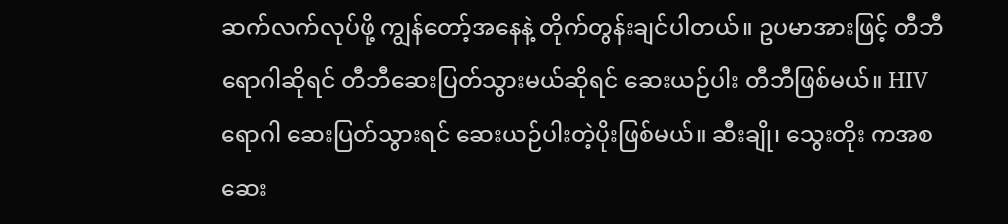ဆက်လက်လုပ်ဖို့ ကျွန်တော့်အနေနဲ့ တိုက်တွန်းချင်ပါတယ်။ ဥပမာအားဖြင့် တီဘီရောဂါဆိုရင် တီဘီဆေးပြတ်သွားမယ်ဆိုရင် ဆေးယဉ်ပါး တီဘီဖြစ်မယ်။ HIV ရောဂါ ဆေးပြတ်သွားရင် ဆေးယဉ်ပါးတဲ့ပိုးဖြစ်မယ်။ ဆီးချို၊ သွေးတိုး ကအစ ဆေး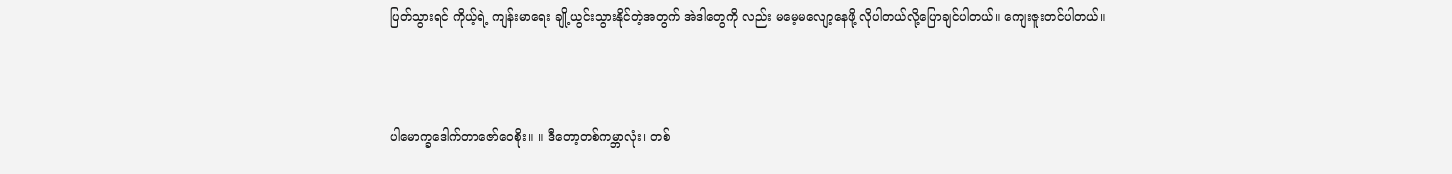ပြတ်သွားရင် ကိုယ့်ရဲ့ ကျန်းမာရေး ချို့ယွင်းသွားနိုင်တဲ့အတွက် အဲဒါတွေကို လည်း မမေ့မလျော့နေဖို့ လိုပါတယ်လို့ပြောချင်ပါတယ်။ ကျေးဇူးတင်ပါတယ်။



ပါမောက္ခဒေါက်တာဇော်ဝေစိုး။ ။ ဒီတော့တစ်ကမ္ဘာလုံး၊ တစ်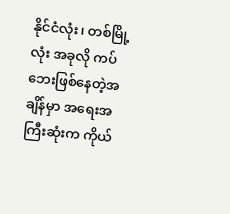နိုင်ငံလုံး၊ တစ်မြို့လုံး အခုလို ကပ်ဘေးဖြစ်နေတဲ့အချိန်မှာ အရေးအကြီးဆုံးက ကိုယ်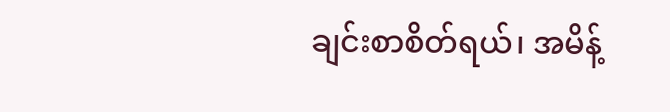ချင်းစာစိတ်ရယ်၊ အမိန့်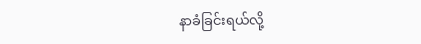နာခံခြင်းရယ်လို့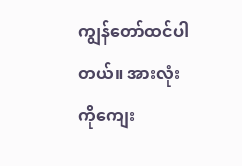ကျွန်တော်ထင်ပါတယ်။ အားလုံးကိုကျေး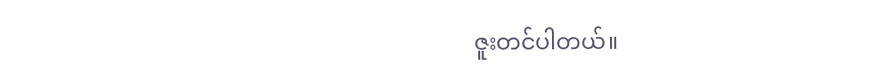ဇူးတင်ပါတယ်။